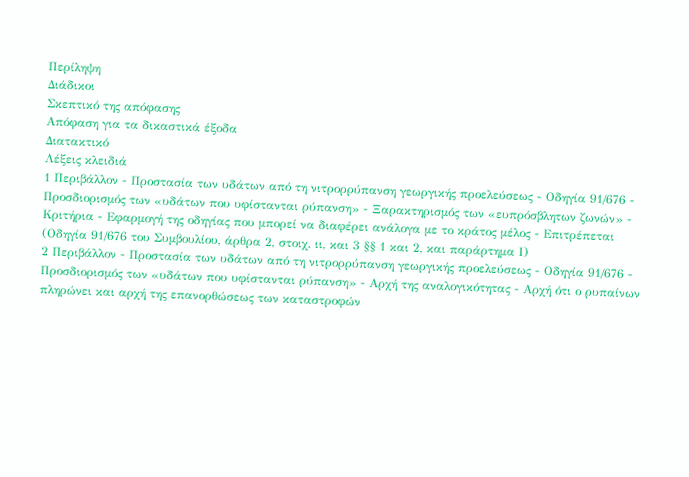Περίληψη
Διάδικοι
Σκεπτικό της απόφασης
Απόφαση για τα δικαστικά έξοδα
Διατακτικό
Λέξεις κλειδιά
1 Περιβάλλον - Προστασία των υδάτων από τη νιτρορρύπανση γεωργικής προελεύσεως - Οδηγία 91/676 - Προσδιορισμός των «υδάτων που υφίστανται ρύπανση» - Ξαρακτηρισμός των «ευπρόσβλητων ζωνών» - Κριτήρια - Εφαρμογή της οδηγίας που μπορεί να διαφέρει ανάλογα με το κράτος μέλος - Επιτρέπεται
(Οδηγία 91/676 του Συμβουλίου, άρθρα 2, στοιχ. ιι, και 3 §§ 1 και 2, και παράρτημα Ι)
2 Περιβάλλον - Προστασία των υδάτων από τη νιτρορρύπανση γεωργικής προελεύσεως - Οδηγία 91/676 - Προσδιορισμός των «υδάτων που υφίστανται ρύπανση» - Αρχή της αναλογικότητας - Αρχή ότι ο ρυπαίνων πληρώνει και αρχή της επανορθώσεως των καταστροφών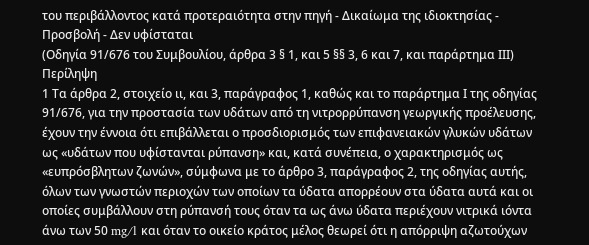του περιβάλλοντος κατά προτεραιότητα στην πηγή - Δικαίωμα της ιδιοκτησίας - Προσβολή - Δεν υφίσταται
(Οδηγία 91/676 του Συμβουλίου, άρθρα 3 § 1, και 5 §§ 3, 6 και 7, και παράρτημα ΙΙΙ)
Περίληψη
1 Τα άρθρα 2, στοιχείο ιι, και 3, παράγραφος 1, καθώς και το παράρτημα Ι της οδηγίας 91/676, για την προστασία των υδάτων από τη νιτρορρύπανση γεωργικής προέλευσης, έχουν την έννοια ότι επιβάλλεται ο προσδιορισμός των επιφανειακών γλυκών υδάτων ως «υδάτων που υφίστανται ρύπανση» και, κατά συνέπεια, ο χαρακτηρισμός ως «ευπρόσβλητων ζωνών», σύμφωνα με το άρθρο 3, παράγραφος 2, της οδηγίας αυτής, όλων των γνωστών περιοχών των οποίων τα ύδατα απορρέουν στα ύδατα αυτά και οι οποίες συμβάλλουν στη ρύπανσή τους όταν τα ως άνω ύδατα περιέχουν νιτρικά ιόντα άνω των 50 mg/l και όταν το οικείο κράτος μέλος θεωρεί ότι η απόρριψη αζωτούχων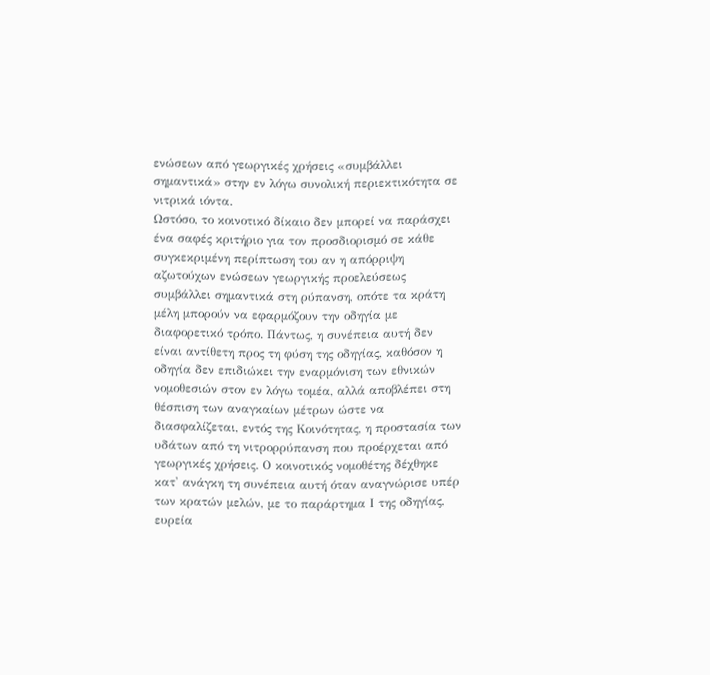ενώσεων από γεωργικές χρήσεις «συμβάλλει σημαντικά» στην εν λόγω συνολική περιεκτικότητα σε νιτρικά ιόντα.
Ωστόσο, το κοινοτικό δίκαιο δεν μπορεί να παράσχει ένα σαφές κριτήριο για τον προσδιορισμό σε κάθε συγκεκριμένη περίπτωση του αν η απόρριψη αζωτούχων ενώσεων γεωργικής προελεύσεως συμβάλλει σημαντικά στη ρύπανση, οπότε τα κράτη μέλη μπορούν να εφαρμόζουν την οδηγία με διαφορετικό τρόπο. Πάντως, η συνέπεια αυτή δεν είναι αντίθετη προς τη φύση της οδηγίας, καθόσον η οδηγία δεν επιδιώκει την εναρμόνιση των εθνικών νομοθεσιών στον εν λόγω τομέα, αλλά αποβλέπει στη θέσπιση των αναγκαίων μέτρων ώστε να διασφαλίζεται, εντός της Κοινότητας, η προστασία των υδάτων από τη νιτρορρύπανση που προέρχεται από γεωργικές χρήσεις. Ο κοινοτικός νομοθέτης δέχθηκε κατ' ανάγκη τη συνέπεια αυτή όταν αναγνώρισε υπέρ των κρατών μελών, με το παράρτημα Ι της οδηγίας, ευρεία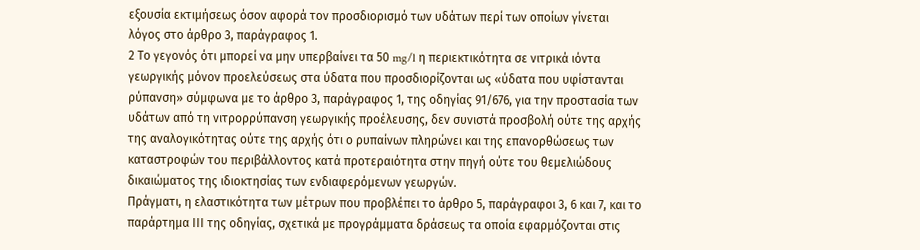εξουσία εκτιμήσεως όσον αφορά τον προσδιορισμό των υδάτων περί των οποίων γίνεται λόγος στο άρθρο 3, παράγραφος 1.
2 Το γεγονός ότι μπορεί να μην υπερβαίνει τα 50 mg/l η περιεκτικότητα σε νιτρικά ιόντα γεωργικής μόνον προελεύσεως στα ύδατα που προσδιορίζονται ως «ύδατα που υφίστανται ρύπανση» σύμφωνα με το άρθρο 3, παράγραφος 1, της οδηγίας 91/676, για την προστασία των υδάτων από τη νιτρορρύπανση γεωργικής προέλευσης, δεν συνιστά προσβολή ούτε της αρχής της αναλογικότητας ούτε της αρχής ότι ο ρυπαίνων πληρώνει και της επανορθώσεως των καταστροφών του περιβάλλοντος κατά προτεραιότητα στην πηγή ούτε του θεμελιώδους δικαιώματος της ιδιοκτησίας των ενδιαφερόμενων γεωργών.
Πράγματι, η ελαστικότητα των μέτρων που προβλέπει το άρθρο 5, παράγραφοι 3, 6 και 7, και το παράρτημα ΙΙΙ της οδηγίας, σχετικά με προγράμματα δράσεως τα οποία εφαρμόζονται στις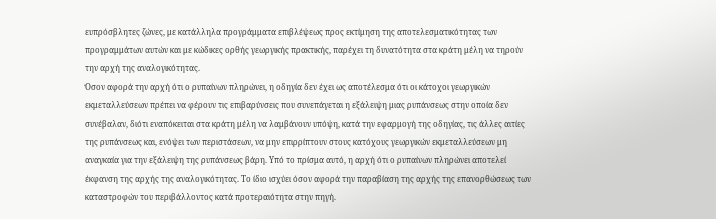ευπρόσβλητες ζώνες, με κατάλληλα προγράμματα επιβλέψεως προς εκτίμηση της αποτελεσματικότητας των προγραμμάτων αυτών και με κώδικες ορθής γεωργικής πρακτικής, παρέχει τη δυνατότητα στα κράτη μέλη να τηρούν την αρχή της αναλογικότητας.
Όσον αφορά την αρχή ότι ο ρυπαίνων πληρώνει, η οδηγία δεν έχει ως αποτέλεσμα ότι οι κάτοχοι γεωργικών εκμεταλλεύσεων πρέπει να φέρουν τις επιβαρύνσεις που συνεπάγεται η εξάλειψη μιας ρυπάνσεως στην οποία δεν συνέβαλαν, διότι εναπόκειται στα κράτη μέλη να λαμβάνουν υπόψη, κατά την εφαρμογή της οδηγίας, τις άλλες αιτίες της ρυπάνσεως και, ενόψει των περιστάσεων, να μην επιρρίπτουν στους κατόχους γεωργικών εκμεταλλεύσεων μη αναγκαία για την εξάλειψη της ρυπάνσεως βάρη. Υπό το πρίσμα αυτό, η αρχή ότι ο ρυπαίνων πληρώνει αποτελεί έκφανση της αρχής της αναλογικότητας. Το ίδιο ισχύει όσον αφορά την παραβίαση της αρχής της επανορθώσεως των καταστροφών του περιβάλλοντος κατά προτεραιότητα στην πηγή.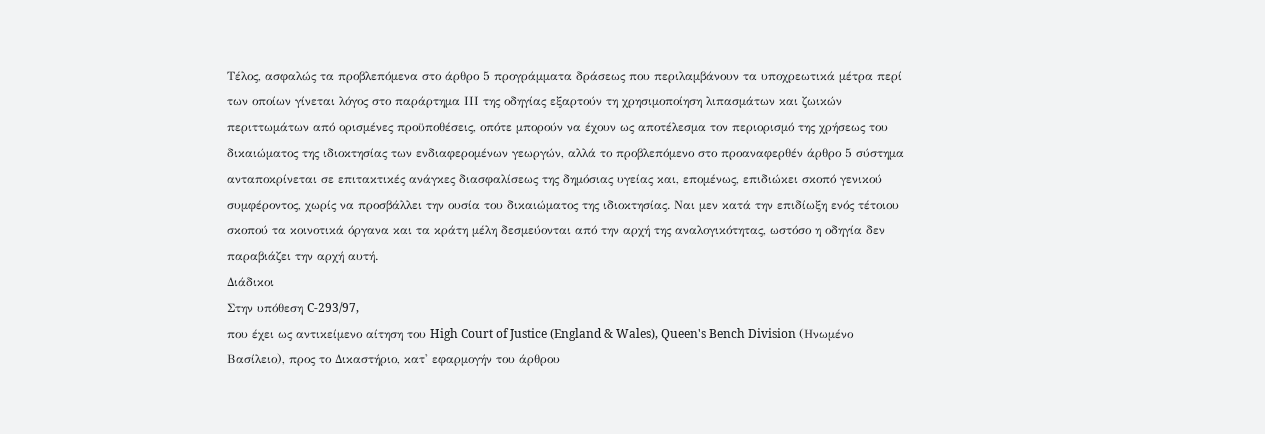Τέλος, ασφαλώς τα προβλεπόμενα στο άρθρο 5 προγράμματα δράσεως που περιλαμβάνουν τα υποχρεωτικά μέτρα περί των οποίων γίνεται λόγος στο παράρτημα ΙΙΙ της οδηγίας εξαρτούν τη χρησιμοποίηση λιπασμάτων και ζωικών περιττωμάτων από ορισμένες προϋποθέσεις, οπότε μπορούν να έχουν ως αποτέλεσμα τον περιορισμό της χρήσεως του δικαιώματος της ιδιοκτησίας των ενδιαφερομένων γεωργών, αλλά το προβλεπόμενο στο προαναφερθέν άρθρο 5 σύστημα ανταποκρίνεται σε επιτακτικές ανάγκες διασφαλίσεως της δημόσιας υγείας και, επομένως, επιδιώκει σκοπό γενικού συμφέροντος, χωρίς να προσβάλλει την ουσία του δικαιώματος της ιδιοκτησίας. Ναι μεν κατά την επιδίωξη ενός τέτοιου σκοπού τα κοινοτικά όργανα και τα κράτη μέλη δεσμεύονται από την αρχή της αναλογικότητας, ωστόσο η οδηγία δεν παραβιάζει την αρχή αυτή.
Διάδικοι
Στην υπόθεση C-293/97,
που έχει ως αντικείμενο αίτηση του High Court of Justice (England & Wales), Queen's Bench Division (Ηνωμένο Βασίλειο), προς το Δικαστήριο, κατ' εφαρμογήν του άρθρου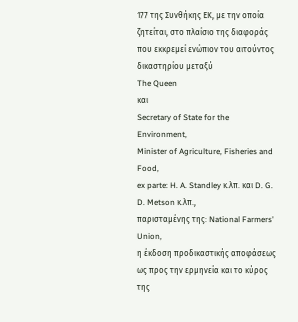177 της Συνθήκης ΕΚ, με την οποία ζητείται, στο πλαίσιο της διαφοράς που εκκρεμεί ενώπιον του αιτούντος δικαστηρίου μεταξύ
The Queen
και
Secretary of State for the Environment,
Minister of Agriculture, Fisheries and Food,
ex parte: H. A. Standley κ.λπ. και D. G. D. Metson κ.λπ.,
παρισταμένης της: National Farmers' Union,
η έκδοση προδικαστικής αποφάσεως ως προς την ερμηνεία και το κύρος της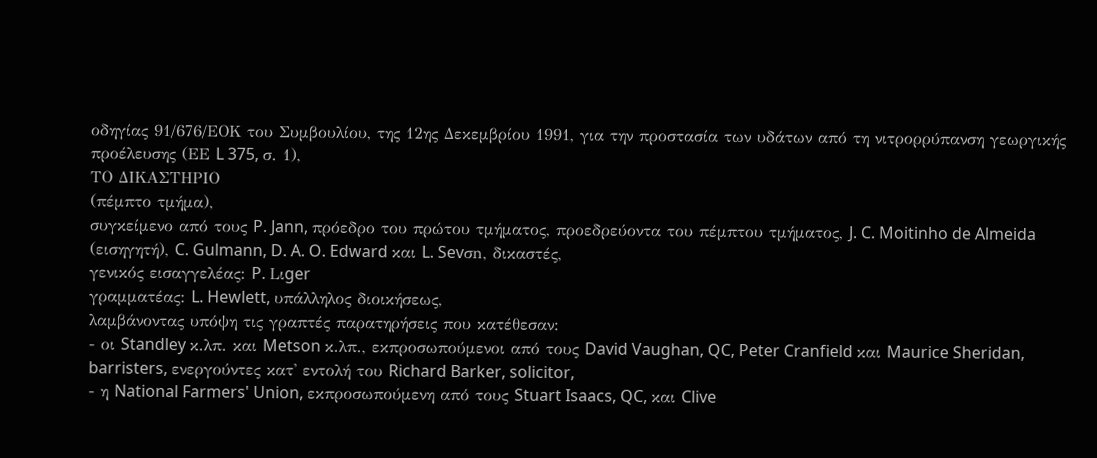οδηγίας 91/676/ΕΟΚ του Συμβουλίου, της 12ης Δεκεμβρίου 1991, για την προστασία των υδάτων από τη νιτρορρύπανση γεωργικής προέλευσης (ΕΕ L 375, σ. 1),
ΤΟ ΔΙΚΑΣΤΗΡΙΟ
(πέμπτο τμήμα),
συγκείμενο από τους P. Jann, πρόεδρο του πρώτου τμήματος, προεδρεύοντα του πέμπτου τμήματος, J. C. Moitinho de Almeida (εισηγητή), C. Gulmann, D. A. O. Edward και L. Sevσn, δικαστές,
γενικός εισαγγελέας: P. Lιger
γραμματέας: L. Hewlett, υπάλληλος διοικήσεως,
λαμβάνοντας υπόψη τις γραπτές παρατηρήσεις που κατέθεσαν:
- οι Standley κ.λπ. και Metson κ.λπ., εκπροσωπούμενοι από τους David Vaughan, QC, Peter Cranfield και Maurice Sheridan, barristers, ενεργούντες κατ' εντολή του Richard Barker, solicitor,
- η National Farmers' Union, εκπροσωπούμενη από τους Stuart Isaacs, QC, και Clive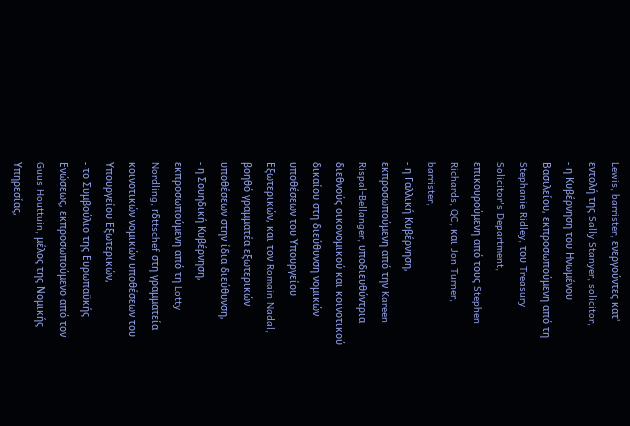Lewis, barrister, ενεργούντες κατ' εντολή της Sally Stanyer, solicitor,
- η Κυβέρνηση του Ηνωμένου Βασιλείου, εκπροσωπούμενη από τη Stephanie Ridley, του Treasury Solicitor's Department, επικουρούμενη από τους Stephen Richards, QC, και Jon Turner, barrister,
- η Γαλλική Κυβέρνηση, εκπροσωπούμενη από την Kareen Rispal-Bellanger, υποδιευθύντρια διεθνούς οικονομικού και κοινοτικού δικαίου στη διεύθυνση νομικών υποθέσεων του Υπουργείου Εξωτερικών, και τον Romain Nadal, βοηθό γραμματέα εξωτερικών υποθέσεων στην ίδια διεύθυνση,
- η Σουηδική Κυβέρνηση, εκπροσωπούμενη από τη Lotty Nordling, rδttschef στη γραμματεία κοινοτικών νομικών υποθέσεων του Υπουργείου Εξωτερικών,
- το Συμβούλιο της Ευρωπαϋκής Ενώσεως, εκπροσωπούμενο από τον Guus Houttuin, μέλος της Νομικής Υπηρεσίας,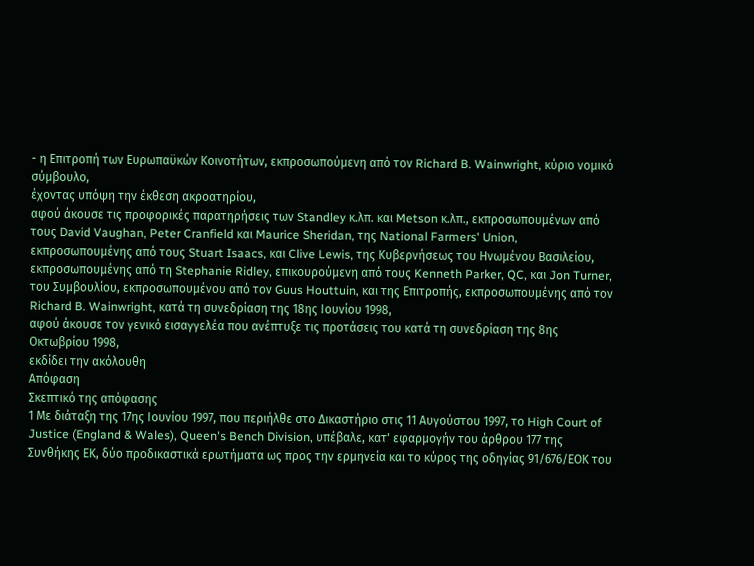- η Επιτροπή των Ευρωπαϋκών Κοινοτήτων, εκπροσωπούμενη από τον Richard B. Wainwright, κύριο νομικό σύμβουλο,
έχοντας υπόψη την έκθεση ακροατηρίου,
αφού άκουσε τις προφορικές παρατηρήσεις των Standley κ.λπ. και Metson κ.λπ., εκπροσωπουμένων από τους David Vaughan, Peter Cranfield και Maurice Sheridan, της National Farmers' Union, εκπροσωπουμένης από τους Stuart Isaacs, και Clive Lewis, της Κυβερνήσεως του Ηνωμένου Βασιλείου, εκπροσωπουμένης από τη Stephanie Ridley, επικουρούμενη από τους Kenneth Parker, QC, και Jon Turner, του Συμβουλίου, εκπροσωπουμένου από τον Guus Houttuin, και της Επιτροπής, εκπροσωπουμένης από τον Richard B. Wainwright, κατά τη συνεδρίαση της 18ης Ιουνίου 1998,
αφού άκουσε τον γενικό εισαγγελέα που ανέπτυξε τις προτάσεις του κατά τη συνεδρίαση της 8ης Οκτωβρίου 1998,
εκδίδει την ακόλουθη
Απόφαση
Σκεπτικό της απόφασης
1 Με διάταξη της 17ης Ιουνίου 1997, που περιήλθε στο Δικαστήριο στις 11 Αυγούστου 1997, το High Court of Justice (England & Wales), Queen's Bench Division, υπέβαλε, κατ' εφαρμογήν του άρθρου 177 της Συνθήκης ΕΚ, δύο προδικαστικά ερωτήματα ως προς την ερμηνεία και το κύρος της οδηγίας 91/676/ΕΟΚ του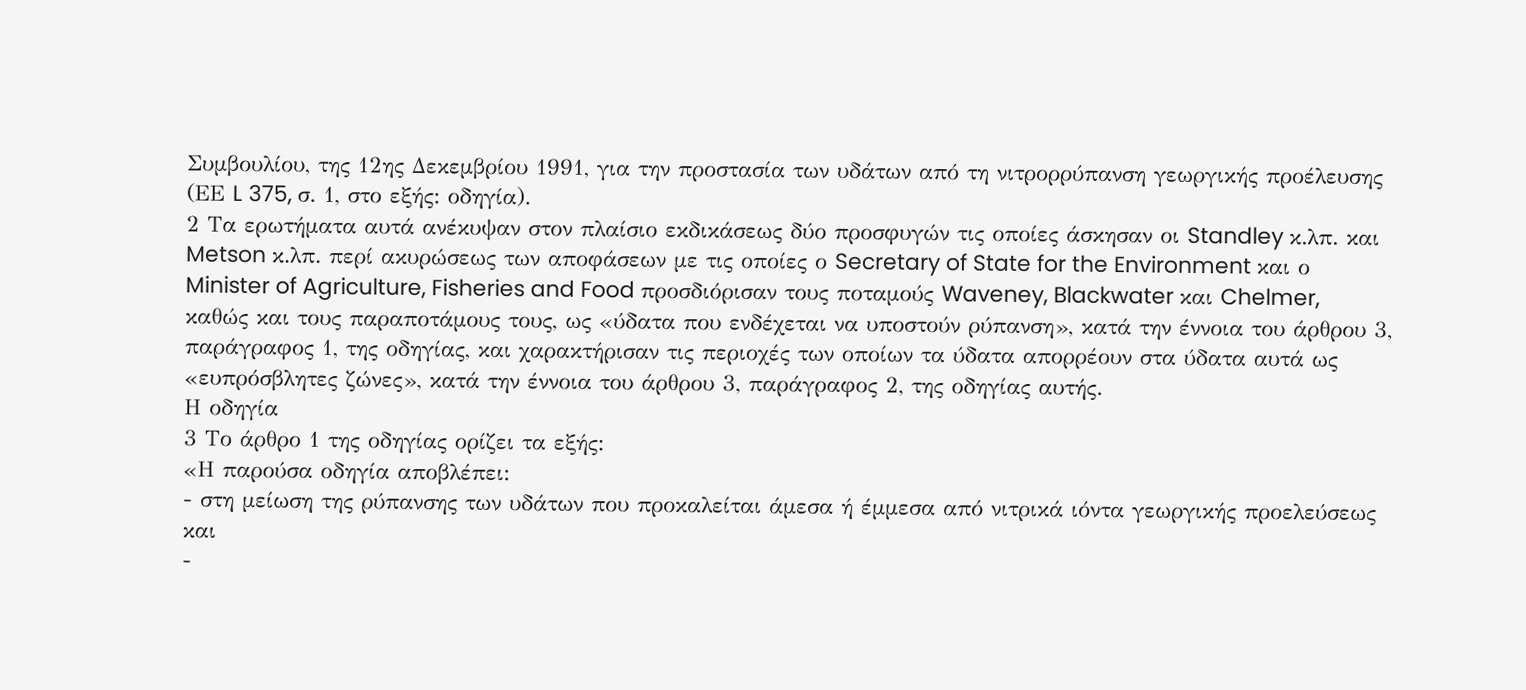Συμβουλίου, της 12ης Δεκεμβρίου 1991, για την προστασία των υδάτων από τη νιτρορρύπανση γεωργικής προέλευσης (ΕΕ L 375, σ. 1, στο εξής: οδηγία).
2 Τα ερωτήματα αυτά ανέκυψαν στον πλαίσιο εκδικάσεως δύο προσφυγών τις οποίες άσκησαν οι Standley κ.λπ. και Metson κ.λπ. περί ακυρώσεως των αποφάσεων με τις οποίες ο Secretary of State for the Environment και ο Minister of Agriculture, Fisheries and Food προσδιόρισαν τους ποταμούς Waveney, Blackwater και Chelmer, καθώς και τους παραποτάμους τους, ως «ύδατα που ενδέχεται να υποστούν ρύπανση», κατά την έννοια του άρθρου 3, παράγραφος 1, της οδηγίας, και χαρακτήρισαν τις περιοχές των οποίων τα ύδατα απορρέουν στα ύδατα αυτά ως «ευπρόσβλητες ζώνες», κατά την έννοια του άρθρου 3, παράγραφος 2, της οδηγίας αυτής.
Η οδηγία
3 Το άρθρο 1 της οδηγίας ορίζει τα εξής:
«Η παρούσα οδηγία αποβλέπει:
- στη μείωση της ρύπανσης των υδάτων που προκαλείται άμεσα ή έμμεσα από νιτρικά ιόντα γεωργικής προελεύσεως και
-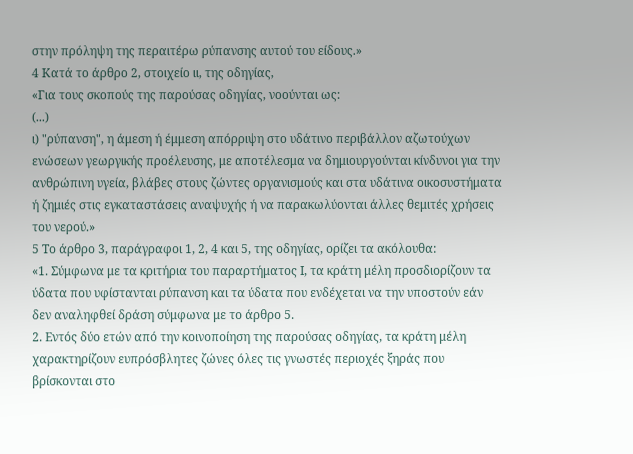στην πρόληψη της περαιτέρω ρύπανσης αυτού του είδους.»
4 Κατά το άρθρο 2, στοιχείο ιι, της οδηγίας,
«Για τους σκοπούς της παρούσας οδηγίας, νοούνται ως:
(...)
ι) "ρύπανση", η άμεση ή έμμεση απόρριψη στο υδάτινο περιβάλλον αζωτούχων ενώσεων γεωργικής προέλευσης, με αποτέλεσμα να δημιουργούνται κίνδυνοι για την ανθρώπινη υγεία, βλάβες στους ζώντες οργανισμούς και στα υδάτινα οικοσυστήματα ή ζημιές στις εγκαταστάσεις αναψυχής ή να παρακωλύονται άλλες θεμιτές χρήσεις του νερού.»
5 Το άρθρο 3, παράγραφοι 1, 2, 4 και 5, της οδηγίας, ορίζει τα ακόλουθα:
«1. Σύμφωνα με τα κριτήρια του παραρτήματος Ι, τα κράτη μέλη προσδιορίζουν τα ύδατα που υφίστανται ρύπανση και τα ύδατα που ενδέχεται να την υποστούν εάν δεν αναληφθεί δράση σύμφωνα με το άρθρο 5.
2. Εντός δύο ετών από την κοινοποίηση της παρούσας οδηγίας, τα κράτη μέλη χαρακτηρίζουν ευπρόσβλητες ζώνες όλες τις γνωστές περιοχές ξηράς που βρίσκονται στο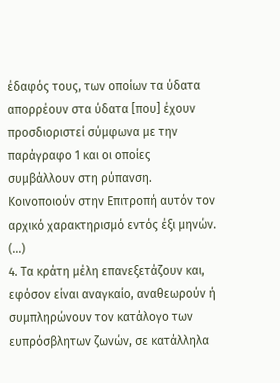έδαφός τους, των οποίων τα ύδατα απορρέουν στα ύδατα [που] έχουν προσδιοριστεί σύμφωνα με την παράγραφο 1 και οι οποίες συμβάλλουν στη ρύπανση. Κοινοποιούν στην Επιτροπή αυτόν τον αρχικό χαρακτηρισμό εντός έξι μηνών.
(...)
4. Τα κράτη μέλη επανεξετάζουν και, εφόσον είναι αναγκαίο, αναθεωρούν ή συμπληρώνουν τον κατάλογο των ευπρόσβλητων ζωνών, σε κατάλληλα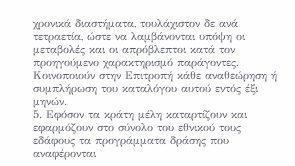χρονικά διαστήματα, τουλάχιστον δε ανά τετραετία, ώστε να λαμβάνονται υπόψη οι μεταβολές και οι απρόβλεπτοι κατά τον προηγούμενο χαρακτηρισμό παράγοντες. Κοινοποιούν στην Επιτροπή κάθε αναθεώρηση ή συμπλήρωση του καταλόγου αυτού εντός έξι μηνών.
5. Εφόσον τα κράτη μέλη καταρτίζουν και εφαρμόζουν στο σύνολο του εθνικού τους εδάφους τα προγράμματα δράσης που αναφέρονται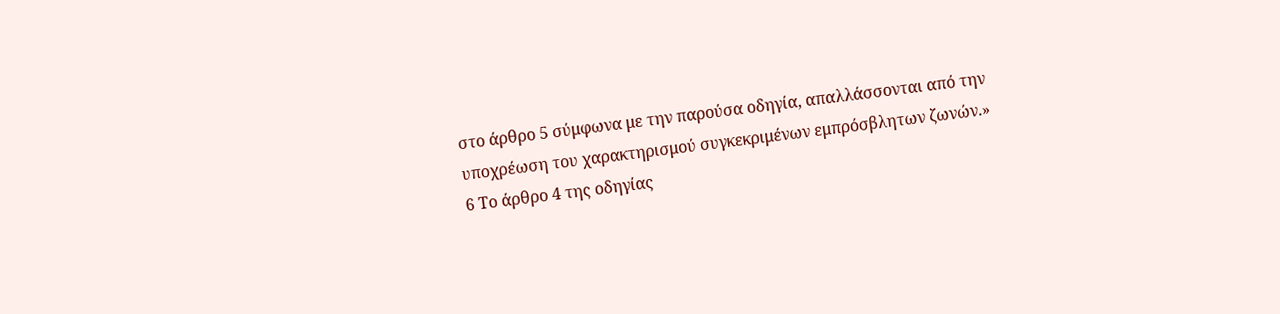στο άρθρο 5 σύμφωνα με την παρούσα οδηγία, απαλλάσσονται από την υποχρέωση του χαρακτηρισμού συγκεκριμένων εμπρόσβλητων ζωνών.»
6 Το άρθρο 4 της οδηγίας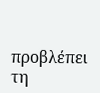προβλέπει τη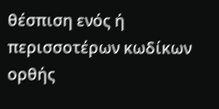θέσπιση ενός ή περισσοτέρων κωδίκων ορθής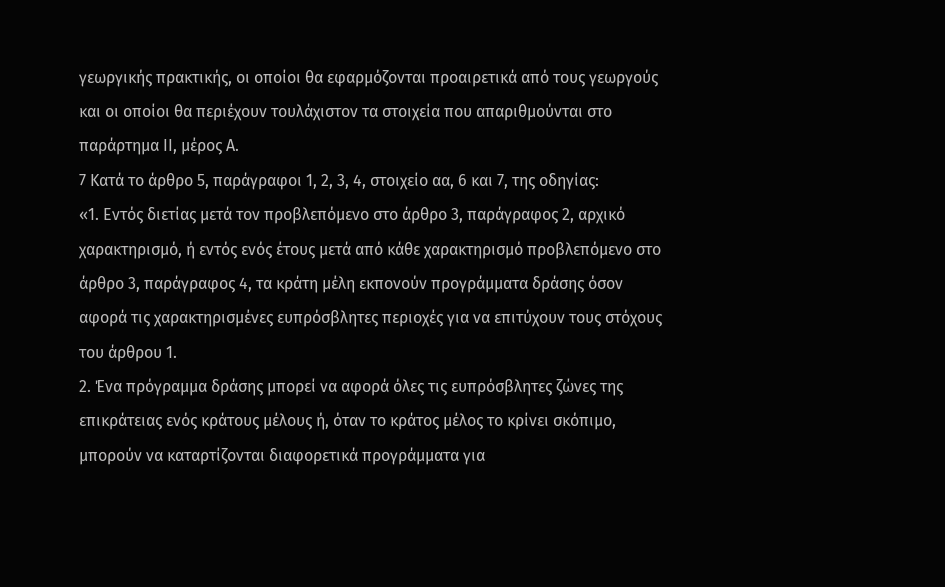γεωργικής πρακτικής, οι οποίοι θα εφαρμόζονται προαιρετικά από τους γεωργούς και οι οποίοι θα περιέχουν τουλάχιστον τα στοιχεία που απαριθμούνται στο παράρτημα ΙΙ, μέρος Α.
7 Κατά το άρθρο 5, παράγραφοι 1, 2, 3, 4, στοιχείο αα, 6 και 7, της οδηγίας:
«1. Εντός διετίας μετά τον προβλεπόμενο στο άρθρο 3, παράγραφος 2, αρχικό χαρακτηρισμό, ή εντός ενός έτους μετά από κάθε χαρακτηρισμό προβλεπόμενο στο άρθρο 3, παράγραφος 4, τα κράτη μέλη εκπονούν προγράμματα δράσης όσον αφορά τις χαρακτηρισμένες ευπρόσβλητες περιοχές για να επιτύχουν τους στόχους του άρθρου 1.
2. Ένα πρόγραμμα δράσης μπορεί να αφορά όλες τις ευπρόσβλητες ζώνες της επικράτειας ενός κράτους μέλους ή, όταν το κράτος μέλος το κρίνει σκόπιμο, μπορούν να καταρτίζονται διαφορετικά προγράμματα για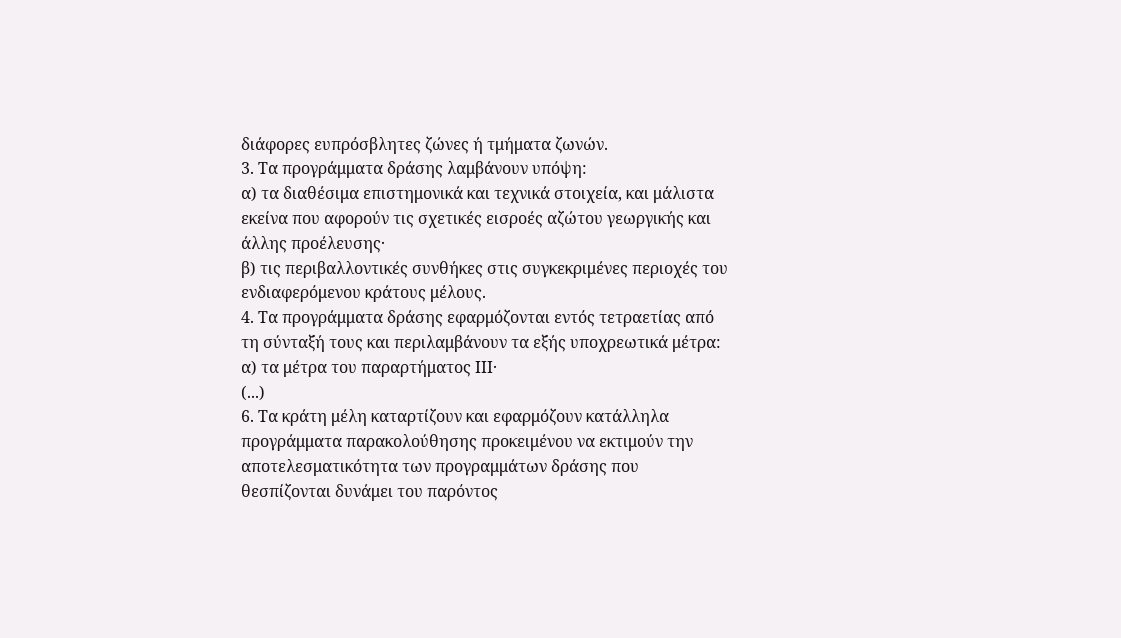διάφορες ευπρόσβλητες ζώνες ή τμήματα ζωνών.
3. Τα προγράμματα δράσης λαμβάνουν υπόψη:
α) τα διαθέσιμα επιστημονικά και τεχνικά στοιχεία, και μάλιστα εκείνα που αφορούν τις σχετικές εισροές αζώτου γεωργικής και άλλης προέλευσης·
β) τις περιβαλλοντικές συνθήκες στις συγκεκριμένες περιοχές του ενδιαφερόμενου κράτους μέλους.
4. Τα προγράμματα δράσης εφαρμόζονται εντός τετραετίας από τη σύνταξή τους και περιλαμβάνουν τα εξής υποχρεωτικά μέτρα:
α) τα μέτρα του παραρτήματος ΙΙΙ·
(...)
6. Τα κράτη μέλη καταρτίζουν και εφαρμόζουν κατάλληλα προγράμματα παρακολούθησης προκειμένου να εκτιμούν την αποτελεσματικότητα των προγραμμάτων δράσης που θεσπίζονται δυνάμει του παρόντος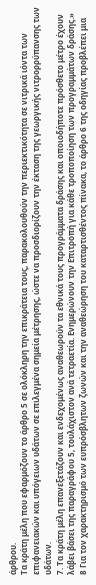άρθρου.
Τα κράτη μέλη που εφαρμόζουν το άρθρο 5 σε ολόκληρη την επικράτεια τους, παρακολουθούν την περιεκτικότητα σε νιτρικά ιόντα των επιφανειακών και υπόγειων υδάτων σε επιλεγμένα σημεία μέτρησης, ώστε να προσδιορίζουν την έκταση της γεωργικής νιτρορρύπανσης των υδάτων.
7. Τα κράτη μέλη επανεξετάζουν και ενδεχομένως αναθεωρούν τα εθνικά τους προγράμματα δράσης και οποιοδήποτε πρόσθετο μέτρο έχουν λάβει βάσει της παραγράφου 5, τουλάχιστον ανά τετραετία. Ενημερώνουν την Επιτροπή για κάθε τροποποίηση των προγραμμάτων δράσης.»
8 Για τον χαρακτηρισμό των ευπρόσβλητων ζωνών και την αναθεώρηση του καταρτισθέντος πίνακα, το άρθρο 6 της οδηγίας προβλέπει μια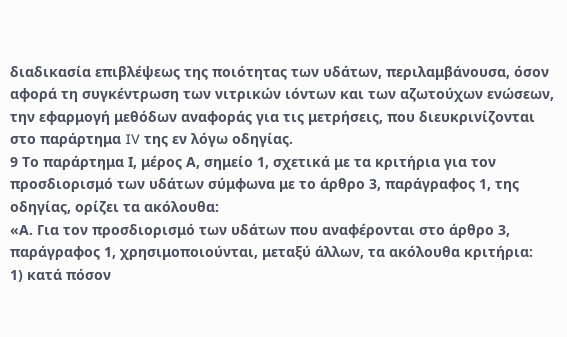διαδικασία επιβλέψεως της ποιότητας των υδάτων, περιλαμβάνουσα, όσον αφορά τη συγκέντρωση των νιτρικών ιόντων και των αζωτούχων ενώσεων, την εφαρμογή μεθόδων αναφοράς για τις μετρήσεις, που διευκρινίζονται στο παράρτημα IV της εν λόγω οδηγίας.
9 Το παράρτημα Ι, μέρος Α, σημείο 1, σχετικά με τα κριτήρια για τον προσδιορισμό των υδάτων σύμφωνα με το άρθρο 3, παράγραφος 1, της οδηγίας, ορίζει τα ακόλουθα:
«Α. Για τον προσδιορισμό των υδάτων που αναφέρονται στο άρθρο 3, παράγραφος 1, χρησιμοποιούνται, μεταξύ άλλων, τα ακόλουθα κριτήρια:
1) κατά πόσον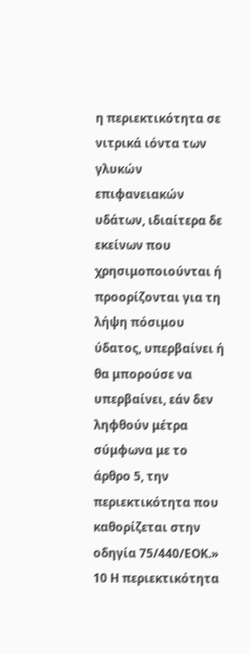η περιεκτικότητα σε νιτρικά ιόντα των γλυκών επιφανειακών υδάτων, ιδιαίτερα δε εκείνων που χρησιμοποιούνται ή προορίζονται για τη λήψη πόσιμου ύδατος, υπερβαίνει ή θα μπορούσε να υπερβαίνει, εάν δεν ληφθούν μέτρα σύμφωνα με το άρθρο 5, την περιεκτικότητα που καθορίζεται στην οδηγία 75/440/ΕΟΚ.»
10 Η περιεκτικότητα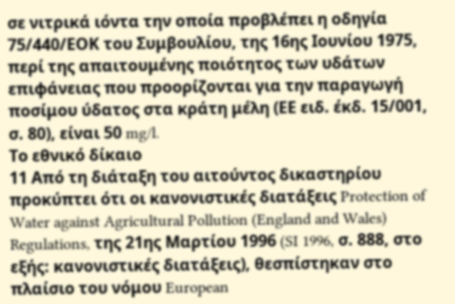σε νιτρικά ιόντα την οποία προβλέπει η οδηγία 75/440/ΕΟΚ του Συμβουλίου, της 16ης Ιουνίου 1975, περί της απαιτουμένης ποιότητος των υδάτων επιφάνειας που προορίζονται για την παραγωγή ποσίμου ύδατος στα κράτη μέλη (ΕΕ ειδ. έκδ. 15/001, σ. 80), είναι 50 mg/l.
Το εθνικό δίκαιο
11 Από τη διάταξη του αιτούντος δικαστηρίου προκύπτει ότι οι κανονιστικές διατάξεις Protection of Water against Agricultural Pollution (England and Wales) Regulations, της 21ης Μαρτίου 1996 (SI 1996, σ. 888, στο εξής: κανονιστικές διατάξεις), θεσπίστηκαν στο πλαίσιο του νόμου European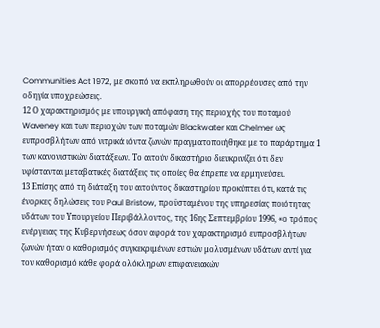Communities Act 1972, με σκοπό να εκπληρωθούν οι απορρέουσες από την οδηγία υποχρεώσεις.
12 Ο χαρακτηρισμός με υπουργική απόφαση της περιοχής του ποταμού Waveney και των περιοχών των ποταμών Blackwater και Chelmer ως ευπροσβλήτων από νιτρικά ιόντα ζωνών πραγματοποιήθηκε με το παράρτημα 1 των κανονιστικών διατάξεων. Το αιτούν δικαστήριο διευκρινίζει ότι δεν υφίστανται μεταβατικές διατάξεις τις οποίες θα έπρεπε να ερμηνεύσει.
13 Επίσης από τη διάταξη του αιτούντος δικαστηρίου προκύπτει ότι, κατά τις ένορκες δηλώσεις του Paul Bristow, προϋσταμένου της υπηρεσίας ποιότητας υδάτων του Υπουργείου Περιβάλλοντος, της 16ης Σεπτεμβρίου 1996, «ο τρόπος ενέργειας της Κυβερνήσεως όσον αφορά τον χαρακτηρισμό ευπροσβλήτων ζωνών ήταν ο καθορισμός συγκεκριμένων εστιών μολυσμένων υδάτων αντί για τον καθορισμό κάθε φορά ολόκληρων επιφανειακών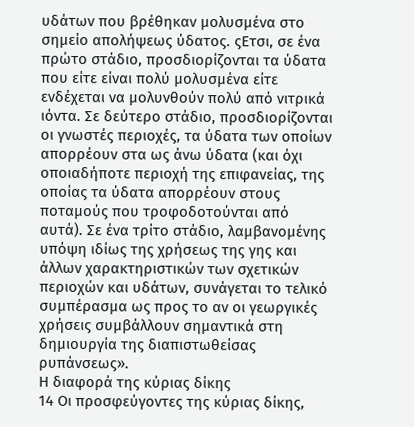υδάτων που βρέθηκαν μολυσμένα στο σημείο απολήψεως ύδατος. ςΕτσι, σε ένα πρώτο στάδιο, προσδιορίζονται τα ύδατα που είτε είναι πολύ μολυσμένα είτε ενδέχεται να μολυνθούν πολύ από νιτρικά ιόντα. Σε δεύτερο στάδιο, προσδιορίζονται οι γνωστές περιοχές, τα ύδατα των οποίων απορρέουν στα ως άνω ύδατα (και όχι οποιαδήποτε περιοχή της επιφανείας, της οποίας τα ύδατα απορρέουν στους ποταμούς που τροφοδοτούνται από αυτά). Σε ένα τρίτο στάδιο, λαμβανομένης υπόψη ιδίως της χρήσεως της γης και άλλων χαρακτηριστικών των σχετικών περιοχών και υδάτων, συνάγεται το τελικό συμπέρασμα ως προς το αν οι γεωργικές χρήσεις συμβάλλουν σημαντικά στη δημιουργία της διαπιστωθείσας ρυπάνσεως».
Η διαφορά της κύριας δίκης
14 Οι προσφεύγοντες της κύριας δίκης,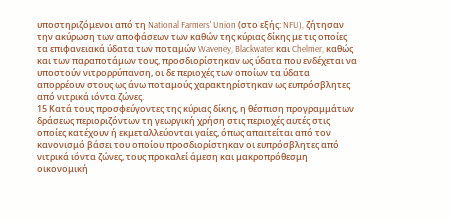υποστηριζόμενοι από τη National Farmers' Union (στο εξής: NFU), ζήτησαν την ακύρωση των αποφάσεων των καθών της κύριας δίκης με τις οποίες τα επιφανειακά ύδατα των ποταμών Waveney, Blackwater και Chelmer, καθώς και των παραποτάμων τους, προσδιορίστηκαν ως ύδατα που ενδέχεται να υποστούν νιτρορρύπανση, οι δε περιοχές των οποίων τα ύδατα απορρέουν στους ως άνω ποταμούς χαρακτηρίστηκαν ως ευπρόσβλητες από νιτρικά ιόντα ζώνες.
15 Κατά τους προσφεύγοντες της κύριας δίκης, η θέσπιση προγραμμάτων δράσεως περιοριζόντων τη γεωργική χρήση στις περιοχές αυτές στις οποίες κατέχουν ή εκμεταλλεύονται γαίες, όπως απαιτείται από τον κανονισμό βάσει του οποίου προσδιορίστηκαν οι ευπρόσβλητες από νιτρικά ιόντα ζώνες, τους προκαλεί άμεση και μακροπρόθεσμη οικονομική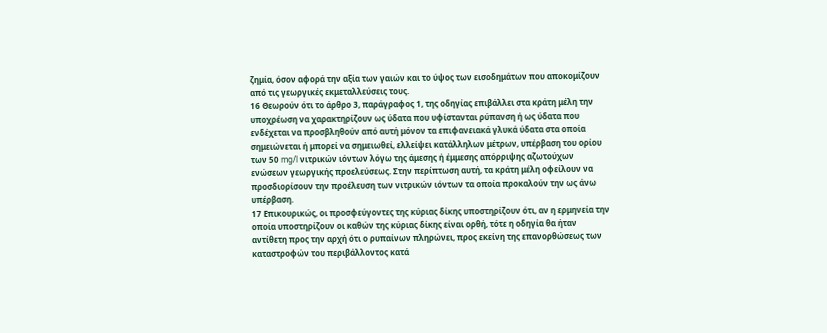ζημία, όσον αφορά την αξία των γαιών και το ύψος των εισοδημάτων που αποκομίζουν από τις γεωργικές εκμεταλλεύσεις τους.
16 Θεωρούν ότι το άρθρο 3, παράγραφος 1, της οδηγίας επιβάλλει στα κράτη μέλη την υποχρέωση να χαρακτηρίζουν ως ύδατα που υφίστανται ρύπανση ή ως ύδατα που ενδέχεται να προσβληθούν από αυτή μόνον τα επιφανειακά γλυκά ύδατα στα οποία σημειώνεται ή μπορεί να σημειωθεί, ελλείψει κατάλληλων μέτρων, υπέρβαση του ορίου των 50 mg/l νιτρικών ιόντων λόγω της άμεσης ή έμμεσης απόρριψης αζωτούχων ενώσεων γεωργικής προελεύσεως. Στην περίπτωση αυτή, τα κράτη μέλη οφείλουν να προσδιορίσουν την προέλευση των νιτρικών ιόντων τα οποία προκαλούν την ως άνω υπέρβαση.
17 Επικουρικώς, οι προσφεύγοντες της κύριας δίκης υποστηρίζουν ότι, αν η ερμηνεία την οποία υποστηρίζουν οι καθών της κύριας δίκης είναι ορθή, τότε η οδηγία θα ήταν αντίθετη προς την αρχή ότι ο ρυπαίνων πληρώνει, προς εκείνη της επανορθώσεως των καταστροφών του περιβάλλοντος κατά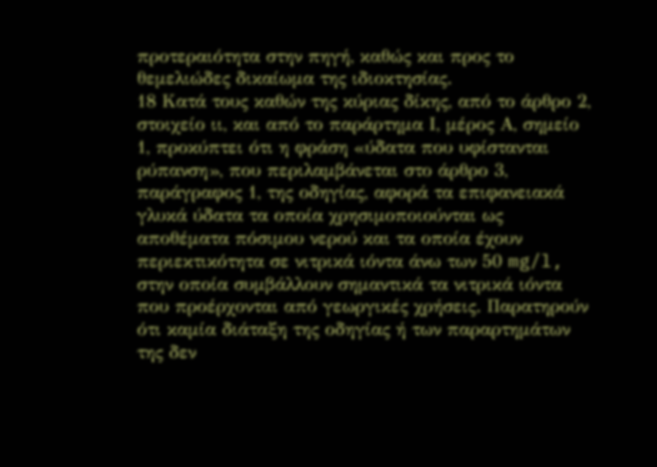προτεραιότητα στην πηγή, καθώς και προς το θεμελιώδες δικαίωμα της ιδιοκτησίας.
18 Κατά τους καθών της κύριας δίκης, από το άρθρο 2, στοιχείο ιι, και από το παράρτημα Ι, μέρος Α, σημείο 1, προκύπτει ότι η φράση «ύδατα που υφίστανται ρύπανση», που περιλαμβάνεται στο άρθρο 3, παράγραφος 1, της οδηγίας, αφορά τα επιφανειακά γλυκά ύδατα τα οποία χρησιμοποιούνται ως αποθέματα πόσιμου νερού και τα οποία έχουν περιεκτικότητα σε νιτρικά ιόντα άνω των 50 mg/l, στην οποία συμβάλλουν σημαντικά τα νιτρικά ιόντα που προέρχονται από γεωργικές χρήσεις. Παρατηρούν ότι καμία διάταξη της οδηγίας ή των παραρτημάτων της δεν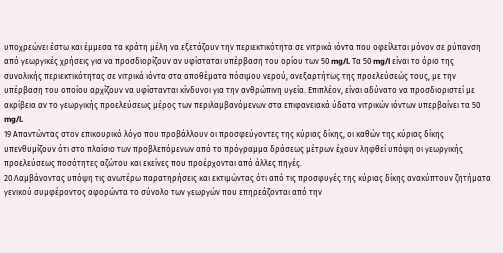υποχρεώνει έστω και έμμεσα τα κράτη μέλη να εξετάζουν την περιεκτικότητα σε νιτρικά ιόντα που οφείλεται μόνον σε ρύπανση από γεωργικές χρήσεις για να προσδιορίζουν αν υφίσταται υπέρβαση του ορίου των 50 mg/l. Τα 50 mg/l είναι το όριο της συνολικής περιεκτικότητας σε νιτρικά ιόντα στα αποθέματα πόσιμου νερού, ανεξαρτήτως της προελεύσεώς τους, με την υπέρβαση του οποίου αρχίζουν να υφίστανται κίνδυνοι για την ανθρώπινη υγεία. Επιπλέον, είναι αδύνατο να προσδιοριστεί με ακρίβεια αν το γεωργικής προελεύσεως μέρος των περιλαμβανόμενων στα επιφανειακά ύδατα νιτρικών ιόντων υπερβαίνει τα 50 mg/l.
19 Απαντώντας στον επικουρικό λόγο που προβάλλουν οι προσφεύγοντες της κύριας δίκης, οι καθών της κύριας δίκης υπενθυμίζουν ότι στο πλαίσιο των προβλεπόμενων από το πρόγραμμα δράσεως μέτρων έχουν ληφθεί υπόψη οι γεωργικής προελεύσεως ποσότητες αζώτου και εκείνες που προέρχονται από άλλες πηγές.
20 Λαμβάνοντας υπόψη τις ανωτέρω παρατηρήσεις και εκτιμώντας ότι από τις προσφυγές της κύριας δίκης ανακύπτουν ζητήματα γενικού συμφέροντος αφορώντα το σύνολο των γεωργών που επηρεάζονται από την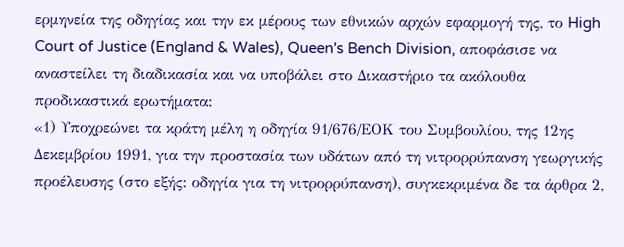ερμηνεία της οδηγίας και την εκ μέρους των εθνικών αρχών εφαρμογή της, το High Court of Justice (England & Wales), Queen's Bench Division, αποφάσισε να αναστείλει τη διαδικασία και να υποβάλει στο Δικαστήριο τα ακόλουθα προδικαστικά ερωτήματα:
«1) Υποχρεώνει τα κράτη μέλη η οδηγία 91/676/ΕΟΚ του Συμβουλίου, της 12ης Δεκεμβρίου 1991, για την προστασία των υδάτων από τη νιτρορρύπανση γεωργικής προέλευσης (στο εξής: οδηγία για τη νιτρορρύπανση), συγκεκριμένα δε τα άρθρα 2,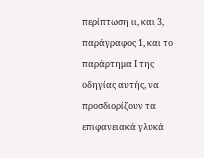περίπτωση ιι, και 3, παράγραφος 1, και το παράρτημα Ι της οδηγίας αυτής, να προσδιορίζουν τα επιφανειακά γλυκά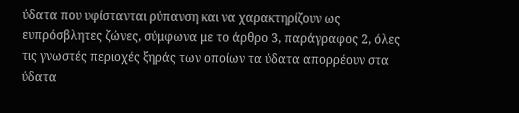ύδατα που υφίστανται ρύπανση και να χαρακτηρίζουν ως ευπρόσβλητες ζώνες, σύμφωνα με το άρθρο 3, παράγραφος 2, όλες τις γνωστές περιοχές ξηράς των οποίων τα ύδατα απορρέουν στα ύδατα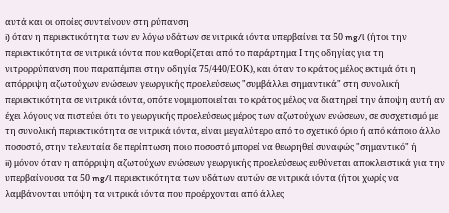αυτά και οι οποίες συντείνουν στη ρύπανση
i) όταν η περιεκτικότητα των εν λόγω υδάτων σε νιτρικά ιόντα υπερβαίνει τα 50 mg/l (ήτοι την περιεκτικότητα σε νιτρικά ιόντα που καθορίζεται από το παράρτημα Ι της οδηγίας για τη νιτρορρύπανση που παραπέμπει στην οδηγία 75/440/ΕΟΚ), και όταν το κράτος μέλος εκτιμά ότι η απόρριψη αζωτούχων ενώσεων γεωργικής προελεύσεως "συμβάλλει σημαντικά" στη συνολική περιεκτικότητα σε νιτρικά ιόντα, οπότε νομιμοποιείται το κράτος μέλος να διατηρεί την άποψη αυτή αν έχει λόγους να πιστεύει ότι το γεωργικής προελεύσεως μέρος των αζωτούχων ενώσεων, σε συσχετισμό με τη συνολική περιεκτικότητα σε νιτρικά ιόντα, είναι μεγαλύτερο από το σχετικό όριο ή από κάποιο άλλο ποσοστό, στην τελευταία δε περίπτωση ποιo ποσοστό μπορεί να θεωρηθεί συναφώς "σημαντικό" ή
ii) μόνον όταν η απόρριψη αζωτούχων ενώσεων γεωργικής προελεύσεως ευθύνεται αποκλειστικά για την υπερβαίνουσα τα 50 mg/l περιεκτικότητα των υδάτων αυτών σε νιτρικά ιόντα (ήτοι χωρίς να λαμβάνονται υπόψη τα νιτρικά ιόντα που προέρχονται από άλλες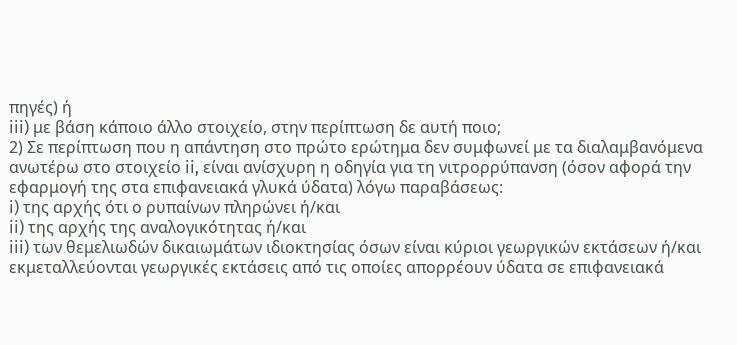πηγές) ή
iii) με βάση κάποιο άλλο στοιχείο, στην περίπτωση δε αυτή ποιo;
2) Σε περίπτωση που η απάντηση στο πρώτο ερώτημα δεν συμφωνεί με τα διαλαμβανόμενα ανωτέρω στο στοιχείο ii, είναι ανίσχυρη η οδηγία για τη νιτρορρύπανση (όσον αφορά την εφαρμογή της στα επιφανειακά γλυκά ύδατα) λόγω παραβάσεως:
i) της αρχής ότι ο ρυπαίνων πληρώνει ή/και
ii) της αρχής της αναλογικότητας ή/και
iii) των θεμελιωδών δικαιωμάτων ιδιοκτησίας όσων είναι κύριοι γεωργικών εκτάσεων ή/και εκμεταλλεύονται γεωργικές εκτάσεις από τις οποίες απορρέουν ύδατα σε επιφανειακά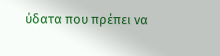ύδατα που πρέπει να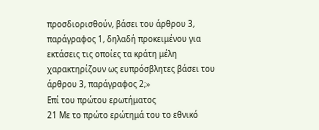προσδιορισθούν, βάσει του άρθρου 3, παράγραφος 1, δηλαδή προκειμένου για εκτάσεις τις οποίες τα κράτη μέλη χαρακτηρίζουν ως ευπρόσβλητες βάσει του άρθρου 3, παράγραφος 2;»
Επί του πρώτου ερωτήματος
21 Με το πρώτο ερώτημά του το εθνικό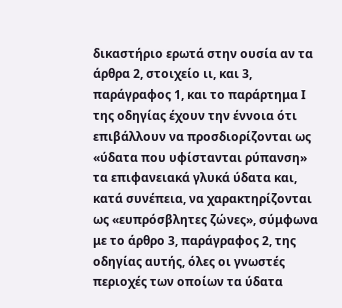δικαστήριο ερωτά στην ουσία αν τα άρθρα 2, στοιχείο ιι, και 3, παράγραφος 1, και το παράρτημα Ι της οδηγίας έχουν την έννοια ότι επιβάλλουν να προσδιορίζονται ως «ύδατα που υφίστανται ρύπανση» τα επιφανειακά γλυκά ύδατα και, κατά συνέπεια, να χαρακτηρίζονται ως «ευπρόσβλητες ζώνες», σύμφωνα με το άρθρο 3, παράγραφος 2, της οδηγίας αυτής, όλες οι γνωστές περιοχές των οποίων τα ύδατα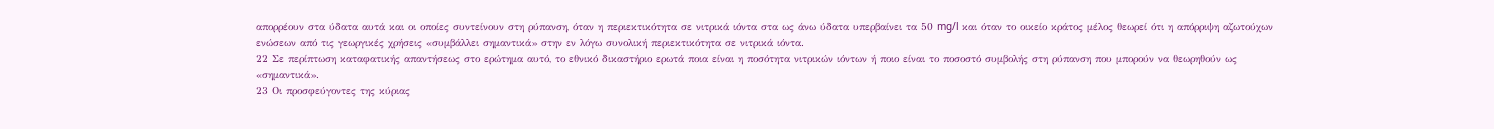απορρέουν στα ύδατα αυτά και οι οποίες συντείνουν στη ρύπανση, όταν η περιεκτικότητα σε νιτρικά ιόντα στα ως άνω ύδατα υπερβαίνει τα 50 mg/l και όταν το οικείο κράτος μέλος θεωρεί ότι η απόρριψη αζωτούχων ενώσεων από τις γεωργικές χρήσεις «συμβάλλει σημαντικά» στην εν λόγω συνολική περιεκτικότητα σε νιτρικά ιόντα.
22 Σε περίπτωση καταφατικής απαντήσεως στο ερώτημα αυτό, το εθνικό δικαστήριο ερωτά ποια είναι η ποσότητα νιτρικών ιόντων ή ποιο είναι το ποσοστό συμβολής στη ρύπανση που μπορούν να θεωρηθούν ως «σημαντικά».
23 Οι προσφεύγοντες της κύριας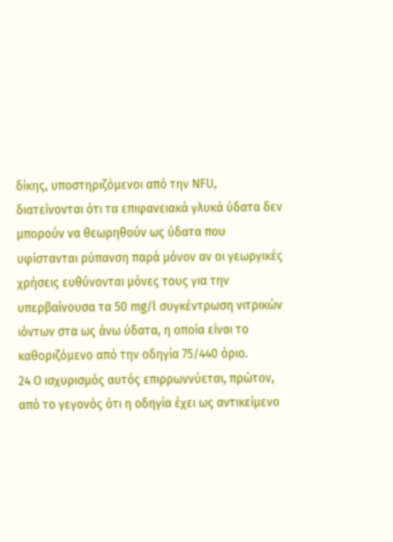δίκης, υποστηριζόμενοι από την NFU, διατείνονται ότι τα επιφανειακά γλυκά ύδατα δεν μπορούν να θεωρηθούν ως ύδατα που υφίστανται ρύπανση παρά μόνον αν οι γεωργικές χρήσεις ευθύνονται μόνες τους για την υπερβαίνουσα τα 50 mg/l συγκέντρωση νιτρικών ιόντων στα ως άνω ύδατα, η οποία είναι το καθοριζόμενο από την οδηγία 75/440 όριο.
24 Ο ισχυρισμός αυτός επιρρωννύεται, πρώτον, από το γεγονός ότι η οδηγία έχει ως αντικείμενο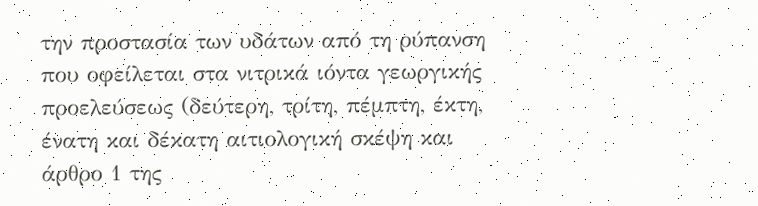την προστασία των υδάτων από τη ρύπανση που οφείλεται στα νιτρικά ιόντα γεωργικής προελεύσεως (δεύτερη, τρίτη, πέμπτη, έκτη, ένατη και δέκατη αιτιολογική σκέψη και άρθρο 1 της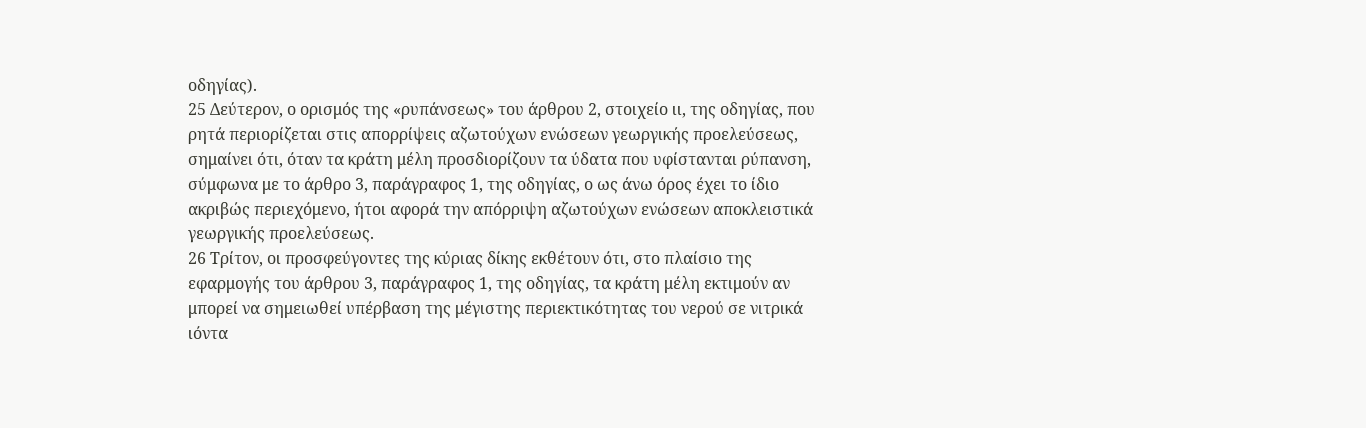οδηγίας).
25 Δεύτερον, ο ορισμός της «ρυπάνσεως» του άρθρου 2, στοιχείο ιι, της οδηγίας, που ρητά περιορίζεται στις απορρίψεις αζωτούχων ενώσεων γεωργικής προελεύσεως, σημαίνει ότι, όταν τα κράτη μέλη προσδιορίζουν τα ύδατα που υφίστανται ρύπανση, σύμφωνα με το άρθρο 3, παράγραφος 1, της οδηγίας, ο ως άνω όρος έχει το ίδιο ακριβώς περιεχόμενο, ήτοι αφορά την απόρριψη αζωτούχων ενώσεων αποκλειστικά γεωργικής προελεύσεως.
26 Τρίτον, οι προσφεύγοντες της κύριας δίκης εκθέτουν ότι, στο πλαίσιο της εφαρμογής του άρθρου 3, παράγραφος 1, της οδηγίας, τα κράτη μέλη εκτιμούν αν μπορεί να σημειωθεί υπέρβαση της μέγιστης περιεκτικότητας του νερού σε νιτρικά ιόντα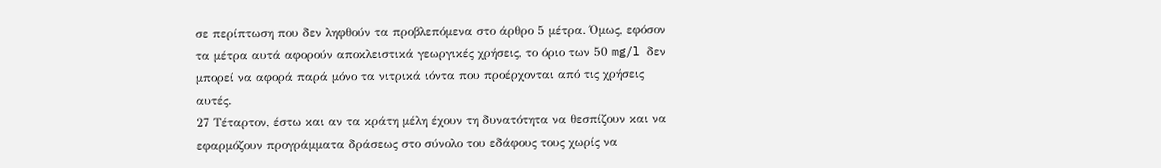σε περίπτωση που δεν ληφθούν τα προβλεπόμενα στο άρθρο 5 μέτρα. Όμως, εφόσον τα μέτρα αυτά αφορούν αποκλειστικά γεωργικές χρήσεις, το όριο των 50 mg/l δεν μπορεί να αφορά παρά μόνο τα νιτρικά ιόντα που προέρχονται από τις χρήσεις αυτές.
27 Τέταρτον, έστω και αν τα κράτη μέλη έχουν τη δυνατότητα να θεσπίζουν και να εφαρμόζουν προγράμματα δράσεως στο σύνολο του εδάφους τους χωρίς να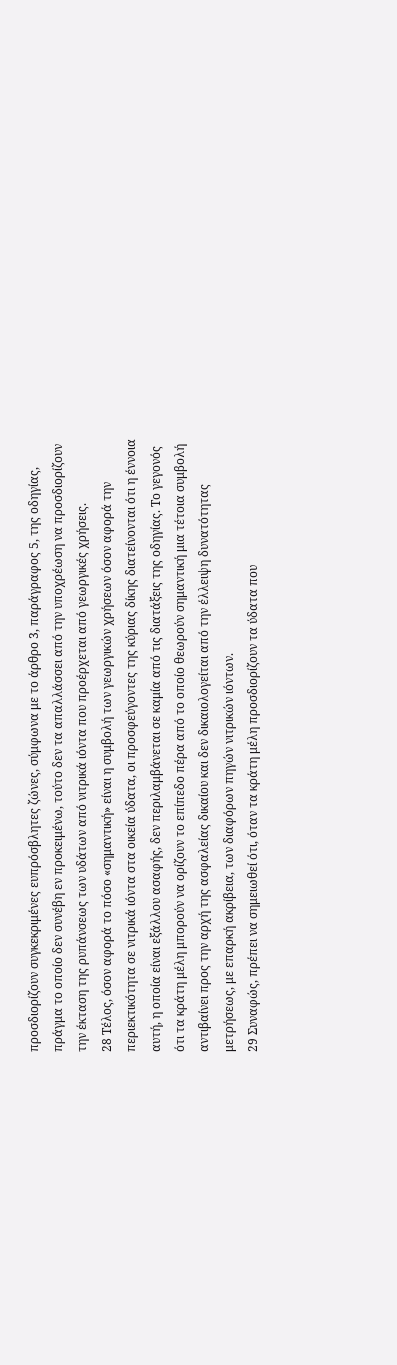προσδιορίζουν συγκεκριμένες ευπρόσβλητες ζώνες, σύμφωνα με το άρθρο 3, παράγραφος 5, της οδηγίας, πράγμα το οποίο δεν συνέβη εν προκειμένω, τούτο δεν τα απαλλάσσει από την υποχρέωση να προσδιορίζουν την έκταση της ρυπάνσεως των υδάτων από νιτρικά ιόντα που προέρχεται από γεωργικές χρήσεις.
28 Τέλος, όσον αφορά το πόσο «σημαντική» είναι η συμβολή των γεωργικών χρήσεων όσον αφορά την περιεκτικότητα σε νιτρικά ιόντα στα οικεία ύδατα, οι προσφεύγοντες της κύριας δίκης διατείνονται ότι η έννοια αυτή, η οποία είναι εξάλλου ασαφής, δεν περιλαμβάνεται σε καμία από τις διατάξεις της οδηγίας. Το γεγονός ότι τα κράτη μέλη μπορούν να ορίζουν το επίπεδο πέρα από το οποίο θεωρούν σημαντική μια τέτοια συμβολή αντιβαίνει προς την αρχή της ασφαλείας δικαίου και δεν δικαιολογείται από την έλλειψη δυνατότητας μετρήσεως, με επαρκή ακρίβεια, των διαφόρων πηγών νιτρικών ιόντων.
29 Συναφώς, πρέπει να σημειωθεί ότι, όταν τα κράτη μέλη προσδιορίζουν τα ύδατα που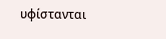υφίστανται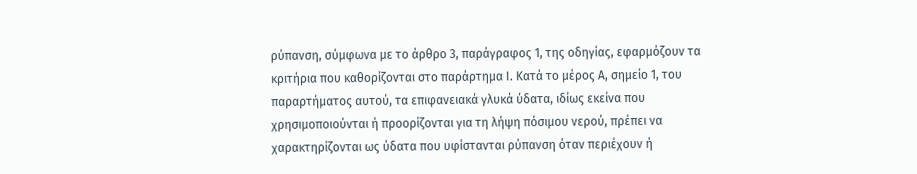ρύπανση, σύμφωνα με το άρθρο 3, παράγραφος 1, της οδηγίας, εφαρμόζουν τα κριτήρια που καθορίζονται στο παράρτημα Ι. Κατά το μέρος Α, σημείο 1, του παραρτήματος αυτού, τα επιφανειακά γλυκά ύδατα, ιδίως εκείνα που χρησιμοποιούνται ή προορίζονται για τη λήψη πόσιμου νερού, πρέπει να χαρακτηρίζονται ως ύδατα που υφίστανται ρύπανση όταν περιέχουν ή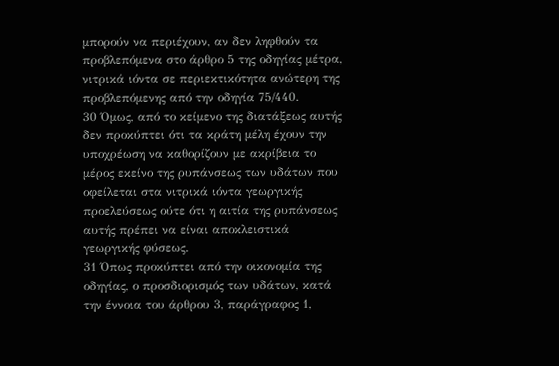μπορούν να περιέχουν, αν δεν ληφθούν τα προβλεπόμενα στο άρθρο 5 της οδηγίας μέτρα, νιτρικά ιόντα σε περιεκτικότητα ανώτερη της προβλεπόμενης από την οδηγία 75/440.
30 Όμως, από το κείμενο της διατάξεως αυτής δεν προκύπτει ότι τα κράτη μέλη έχουν την υποχρέωση να καθορίζουν με ακρίβεια το μέρος εκείνο της ρυπάνσεως των υδάτων που οφείλεται στα νιτρικά ιόντα γεωργικής προελεύσεως ούτε ότι η αιτία της ρυπάνσεως αυτής πρέπει να είναι αποκλειστικά γεωργικής φύσεως.
31 Όπως προκύπτει από την οικονομία της οδηγίας, ο προσδιορισμός των υδάτων, κατά την έννοια του άρθρου 3, παράγραφος 1,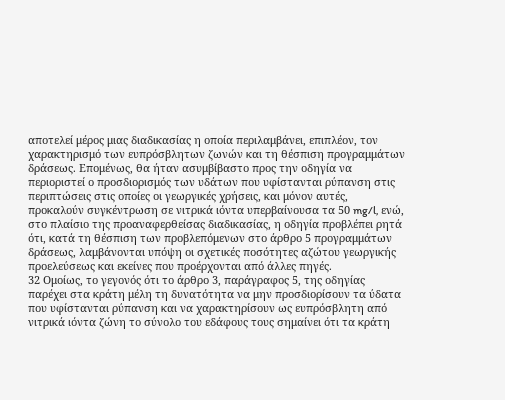αποτελεί μέρος μιας διαδικασίας η οποία περιλαμβάνει, επιπλέον, τον χαρακτηρισμό των ευπρόσβλητων ζωνών και τη θέσπιση προγραμμάτων δράσεως. Επομένως, θα ήταν ασυμβίβαστο προς την οδηγία να περιοριστεί ο προσδιορισμός των υδάτων που υφίστανται ρύπανση στις περιπτώσεις στις οποίες οι γεωργικές χρήσεις, και μόνον αυτές, προκαλούν συγκέντρωση σε νιτρικά ιόντα υπερβαίνουσα τα 50 mg/l, ενώ, στο πλαίσιο της προαναφερθείσας διαδικασίας, η οδηγία προβλέπει ρητά ότι, κατά τη θέσπιση των προβλεπόμενων στο άρθρο 5 προγραμμάτων δράσεως, λαμβάνονται υπόψη οι σχετικές ποσότητες αζώτου γεωργικής προελεύσεως και εκείνες που προέρχονται από άλλες πηγές.
32 Ομοίως, το γεγονός ότι το άρθρο 3, παράγραφος 5, της οδηγίας παρέχει στα κράτη μέλη τη δυνατότητα να μην προσδιορίσουν τα ύδατα που υφίστανται ρύπανση και να χαρακτηρίσουν ως ευπρόσβλητη από νιτρικά ιόντα ζώνη το σύνολο του εδάφους τους σημαίνει ότι τα κράτη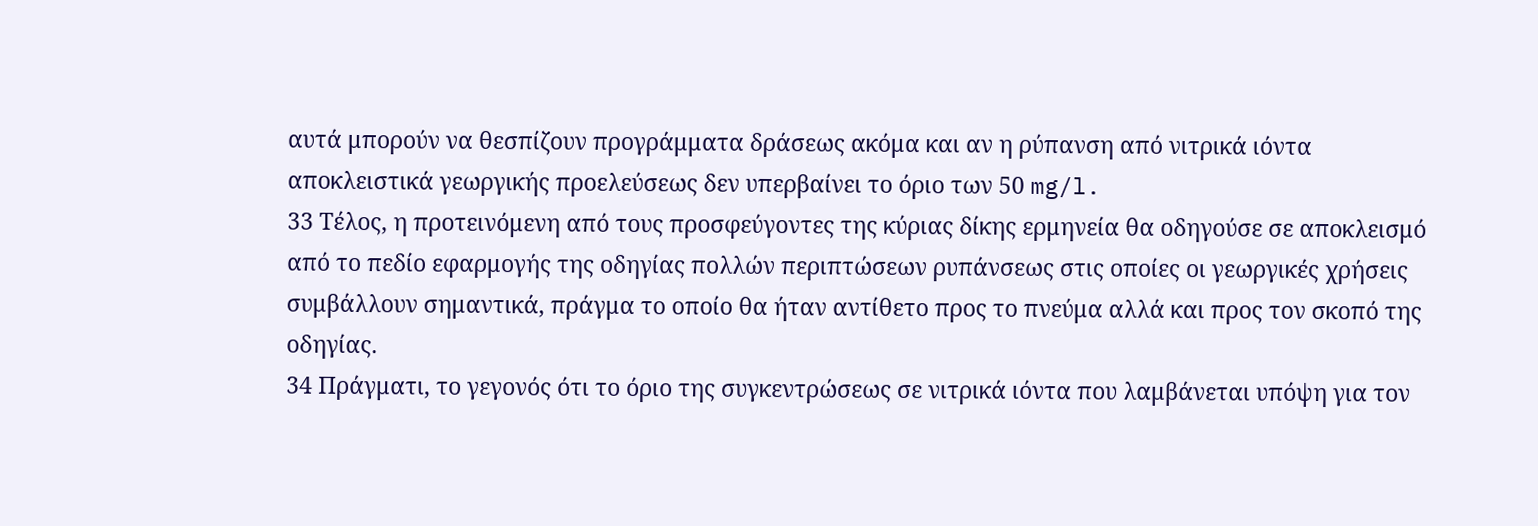αυτά μπορούν να θεσπίζουν προγράμματα δράσεως ακόμα και αν η ρύπανση από νιτρικά ιόντα αποκλειστικά γεωργικής προελεύσεως δεν υπερβαίνει το όριο των 50 mg/l.
33 Τέλος, η προτεινόμενη από τους προσφεύγοντες της κύριας δίκης ερμηνεία θα οδηγούσε σε αποκλεισμό από το πεδίο εφαρμογής της οδηγίας πολλών περιπτώσεων ρυπάνσεως στις οποίες οι γεωργικές χρήσεις συμβάλλουν σημαντικά, πράγμα το οποίο θα ήταν αντίθετο προς το πνεύμα αλλά και προς τον σκοπό της οδηγίας.
34 Πράγματι, το γεγονός ότι το όριο της συγκεντρώσεως σε νιτρικά ιόντα που λαμβάνεται υπόψη για τον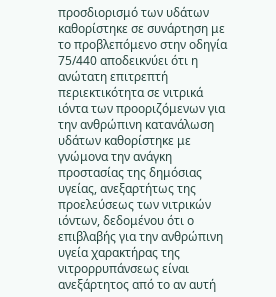προσδιορισμό των υδάτων καθορίστηκε σε συνάρτηση με το προβλεπόμενο στην οδηγία 75/440 αποδεικνύει ότι η ανώτατη επιτρεπτή περιεκτικότητα σε νιτρικά ιόντα των προοριζόμενων για την ανθρώπινη κατανάλωση υδάτων καθορίστηκε με γνώμονα την ανάγκη προστασίας της δημόσιας υγείας, ανεξαρτήτως της προελεύσεως των νιτρικών ιόντων, δεδομένου ότι ο επιβλαβής για την ανθρώπινη υγεία χαρακτήρας της νιτρορρυπάνσεως είναι ανεξάρτητος από το αν αυτή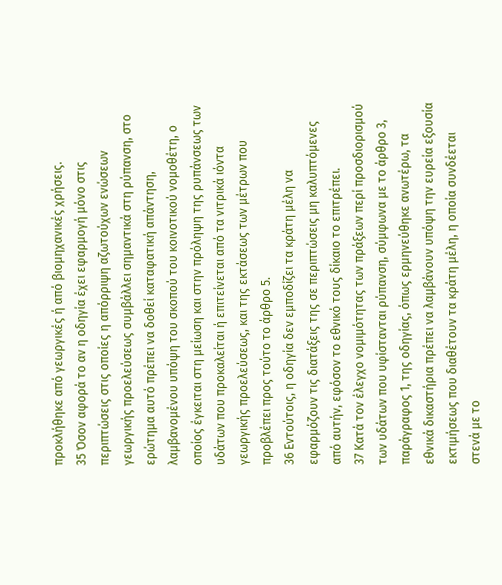προκλήθηκε από γεωργικές ή από βιομηχανικές χρήσεις.
35 Όσον αφορά το αν η οδηγία έχει εφαρμογή μόνο στις περιπτώσεις στις οποίες η απόρριψη αζωτούχων ενώσεων γεωργικής προελεύσεως συμβάλλει σημαντικά στη ρύπανση, στο ερώτημα αυτό πρέπει να δοθεί καταφατική απάντηση, λαμβανομένου υπόψη του σκοπού του κοινοτικού νομοθέτη, ο οποίος έγκειται στη μείωση και στην πρόληψη της ρυπάνσεως των υδάτων που προκαλείται ή επιτείνεται από τα νιτρικά ιόντα γεωργικής προελεύσεως, και της εκτάσεως των μέτρων που προβλέπει προς τούτο το άρθρο 5.
36 Εντούτοις, η οδηγία δεν εμποδίζει τα κράτη μέλη να εφαρμόζουν τις διατάξεις της σε περιπτώσεις μη καλυπτόμενες από αυτήν, εφόσον το εθνικό τους δίκαιο το επιτρέπει.
37 Κατά τον έλεγχο νομιμότητας των πράξεων περί προσδιορισμού των υδάτων που υφίστανται ρύπανση, σύμφωνα με το άρθρο 3, παράγραφος 1, της οδηγίας, όπως ερμηνεύθηκε ανωτέρω, τα εθνικά δικαστήρια πρέπει να λαμβάνουν υπόψη την ευρεία εξουσία εκτιμήσεως που διαθέτουν τα κράτη μέλη, η οποία συνδέεται στενά με το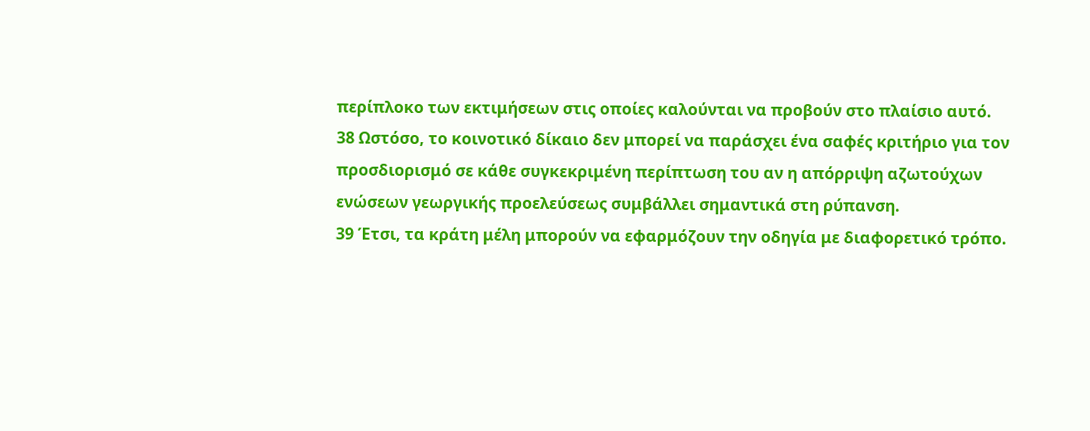περίπλοκο των εκτιμήσεων στις οποίες καλούνται να προβούν στο πλαίσιο αυτό.
38 Ωστόσο, το κοινοτικό δίκαιο δεν μπορεί να παράσχει ένα σαφές κριτήριο για τον προσδιορισμό σε κάθε συγκεκριμένη περίπτωση του αν η απόρριψη αζωτούχων ενώσεων γεωργικής προελεύσεως συμβάλλει σημαντικά στη ρύπανση.
39 Έτσι, τα κράτη μέλη μπορούν να εφαρμόζουν την οδηγία με διαφορετικό τρόπο.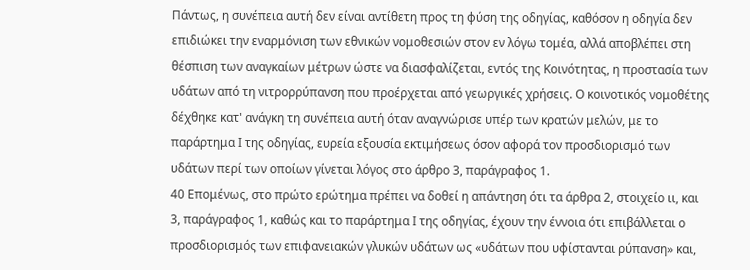Πάντως, η συνέπεια αυτή δεν είναι αντίθετη προς τη φύση της οδηγίας, καθόσον η οδηγία δεν επιδιώκει την εναρμόνιση των εθνικών νομοθεσιών στον εν λόγω τομέα, αλλά αποβλέπει στη θέσπιση των αναγκαίων μέτρων ώστε να διασφαλίζεται, εντός της Κοινότητας, η προστασία των υδάτων από τη νιτρορρύπανση που προέρχεται από γεωργικές χρήσεις. Ο κοινοτικός νομοθέτης δέχθηκε κατ' ανάγκη τη συνέπεια αυτή όταν αναγνώρισε υπέρ των κρατών μελών, με το παράρτημα Ι της οδηγίας, ευρεία εξουσία εκτιμήσεως όσον αφορά τον προσδιορισμό των υδάτων περί των οποίων γίνεται λόγος στο άρθρο 3, παράγραφος 1.
40 Επομένως, στο πρώτο ερώτημα πρέπει να δοθεί η απάντηση ότι τα άρθρα 2, στοιχείο ιι, και 3, παράγραφος 1, καθώς και το παράρτημα Ι της οδηγίας, έχουν την έννοια ότι επιβάλλεται ο προσδιορισμός των επιφανειακών γλυκών υδάτων ως «υδάτων που υφίστανται ρύπανση» και,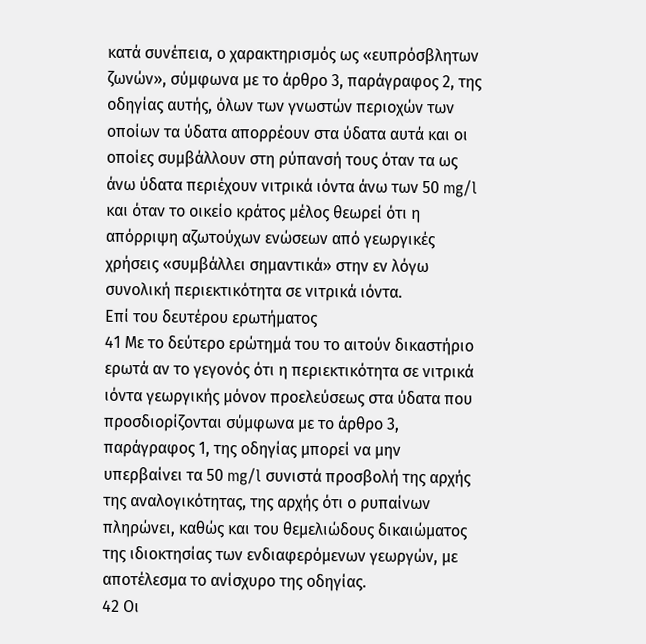κατά συνέπεια, ο χαρακτηρισμός ως «ευπρόσβλητων ζωνών», σύμφωνα με το άρθρο 3, παράγραφος 2, της οδηγίας αυτής, όλων των γνωστών περιοχών των οποίων τα ύδατα απορρέουν στα ύδατα αυτά και οι οποίες συμβάλλουν στη ρύπανσή τους όταν τα ως άνω ύδατα περιέχουν νιτρικά ιόντα άνω των 50 mg/l και όταν το οικείο κράτος μέλος θεωρεί ότι η απόρριψη αζωτούχων ενώσεων από γεωργικές χρήσεις «συμβάλλει σημαντικά» στην εν λόγω συνολική περιεκτικότητα σε νιτρικά ιόντα.
Επί του δευτέρου ερωτήματος
41 Με το δεύτερο ερώτημά του το αιτούν δικαστήριο ερωτά αν το γεγονός ότι η περιεκτικότητα σε νιτρικά ιόντα γεωργικής μόνον προελεύσεως στα ύδατα που προσδιορίζονται σύμφωνα με το άρθρο 3, παράγραφος 1, της οδηγίας μπορεί να μην υπερβαίνει τα 50 mg/l συνιστά προσβολή της αρχής της αναλογικότητας, της αρχής ότι ο ρυπαίνων πληρώνει, καθώς και του θεμελιώδους δικαιώματος της ιδιοκτησίας των ενδιαφερόμενων γεωργών, με αποτέλεσμα το ανίσχυρο της οδηγίας.
42 Οι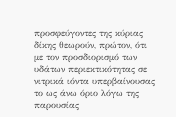προσφεύγοντες της κύριας δίκης θεωρούν, πρώτον, ότι με τον προσδιορισμό των υδάτων περιεκτικότητας σε νιτρικά ιόντα υπερβαίνουσας το ως άνω όριο λόγω της παρουσίας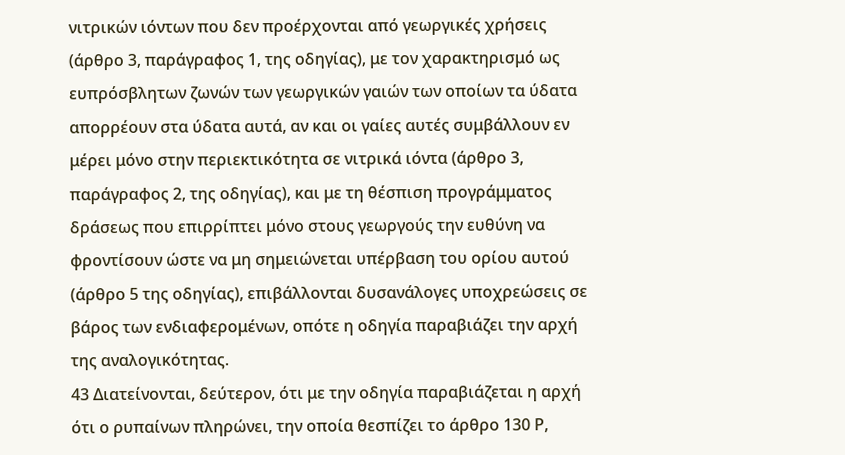νιτρικών ιόντων που δεν προέρχονται από γεωργικές χρήσεις (άρθρο 3, παράγραφος 1, της οδηγίας), με τον χαρακτηρισμό ως ευπρόσβλητων ζωνών των γεωργικών γαιών των οποίων τα ύδατα απορρέουν στα ύδατα αυτά, αν και οι γαίες αυτές συμβάλλουν εν μέρει μόνο στην περιεκτικότητα σε νιτρικά ιόντα (άρθρο 3, παράγραφος 2, της οδηγίας), και με τη θέσπιση προγράμματος δράσεως που επιρρίπτει μόνο στους γεωργούς την ευθύνη να φροντίσουν ώστε να μη σημειώνεται υπέρβαση του ορίου αυτού (άρθρο 5 της οδηγίας), επιβάλλονται δυσανάλογες υποχρεώσεις σε βάρος των ενδιαφερομένων, οπότε η οδηγία παραβιάζει την αρχή της αναλογικότητας.
43 Διατείνονται, δεύτερον, ότι με την οδηγία παραβιάζεται η αρχή ότι ο ρυπαίνων πληρώνει, την οποία θεσπίζει το άρθρο 130 Ρ,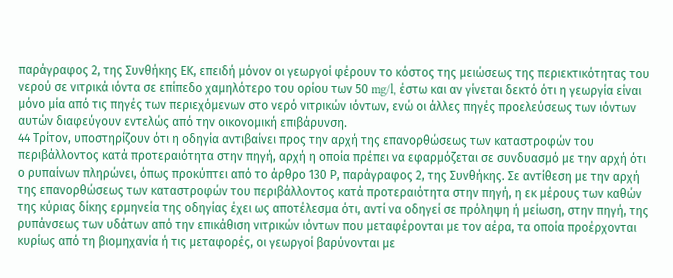παράγραφος 2, της Συνθήκης ΕΚ, επειδή μόνον οι γεωργοί φέρουν το κόστος της μειώσεως της περιεκτικότητας του νερού σε νιτρικά ιόντα σε επίπεδο χαμηλότερο του ορίου των 50 mg/l, έστω και αν γίνεται δεκτό ότι η γεωργία είναι μόνο μία από τις πηγές των περιεχόμενων στο νερό νιτρικών ιόντων, ενώ οι άλλες πηγές προελεύσεως των ιόντων αυτών διαφεύγουν εντελώς από την οικονομική επιβάρυνση.
44 Τρίτον, υποστηρίζουν ότι η οδηγία αντιβαίνει προς την αρχή της επανορθώσεως των καταστροφών του περιβάλλοντος κατά προτεραιότητα στην πηγή, αρχή η οποία πρέπει να εφαρμόζεται σε συνδυασμό με την αρχή ότι ο ρυπαίνων πληρώνει, όπως προκύπτει από το άρθρο 130 Ρ, παράγραφος 2, της Συνθήκης. Σε αντίθεση με την αρχή της επανορθώσεως των καταστροφών του περιβάλλοντος κατά προτεραιότητα στην πηγή, η εκ μέρους των καθών της κύριας δίκης ερμηνεία της οδηγίας έχει ως αποτέλεσμα ότι, αντί να οδηγεί σε πρόληψη ή μείωση, στην πηγή, της ρυπάνσεως των υδάτων από την επικάθιση νιτρικών ιόντων που μεταφέρονται με τον αέρα, τα οποία προέρχονται κυρίως από τη βιομηχανία ή τις μεταφορές, οι γεωργοί βαρύνονται με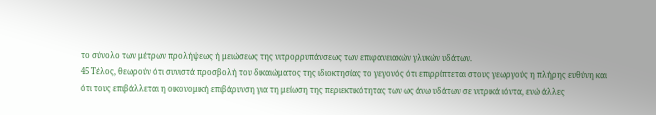το σύνολο των μέτρων προλήψεως ή μειώσεως της νιτρορρυπάνσεως των επιφανειακών γλυκών υδάτων.
45 Τέλος, θεωρούν ότι συνιστά προσβολή του δικαιώματος της ιδιοκτησίας το γεγονός ότι επιρρίπτεται στους γεωργούς η πλήρης ευθύνη και ότι τους επιβάλλεται η οικονομική επιβάρυνση για τη μείωση της περιεκτικότητας των ως άνω υδάτων σε νιτρικά ιόντα, ενώ άλλες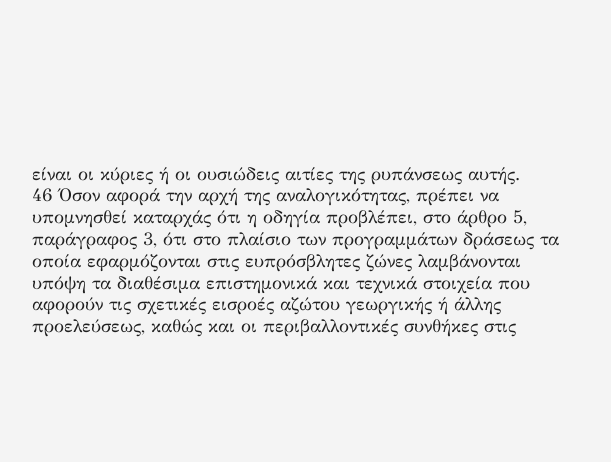είναι οι κύριες ή οι ουσιώδεις αιτίες της ρυπάνσεως αυτής.
46 Όσον αφορά την αρχή της αναλογικότητας, πρέπει να υπομνησθεί καταρχάς ότι η οδηγία προβλέπει, στο άρθρο 5, παράγραφος 3, ότι στο πλαίσιο των προγραμμάτων δράσεως τα οποία εφαρμόζονται στις ευπρόσβλητες ζώνες λαμβάνονται υπόψη τα διαθέσιμα επιστημονικά και τεχνικά στοιχεία που αφορούν τις σχετικές εισροές αζώτου γεωργικής ή άλλης προελεύσεως, καθώς και οι περιβαλλοντικές συνθήκες στις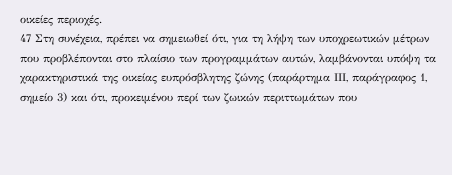οικείες περιοχές.
47 Στη συνέχεια, πρέπει να σημειωθεί ότι, για τη λήψη των υποχρεωτικών μέτρων που προβλέπονται στο πλαίσιο των προγραμμάτων αυτών, λαμβάνονται υπόψη τα χαρακτηριστικά της οικείας ευπρόσβλητης ζώνης (παράρτημα ΙΙΙ, παράγραφος 1, σημείο 3) και ότι, προκειμένου περί των ζωικών περιττωμάτων που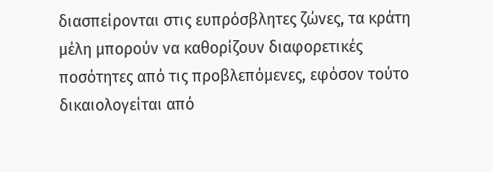διασπείρονται στις ευπρόσβλητες ζώνες, τα κράτη μέλη μπορούν να καθορίζουν διαφορετικές ποσότητες από τις προβλεπόμενες, εφόσον τούτο δικαιολογείται από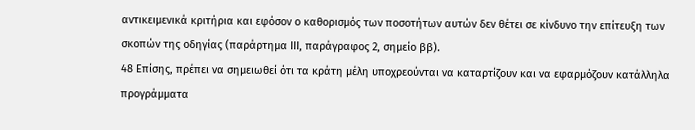αντικειμενικά κριτήρια και εφόσον ο καθορισμός των ποσοτήτων αυτών δεν θέτει σε κίνδυνο την επίτευξη των σκοπών της οδηγίας (παράρτημα ΙΙΙ, παράγραφος 2, σημείο ββ).
48 Επίσης, πρέπει να σημειωθεί ότι τα κράτη μέλη υποχρεούνται να καταρτίζουν και να εφαρμόζουν κατάλληλα προγράμματα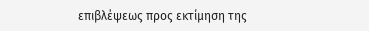επιβλέψεως προς εκτίμηση της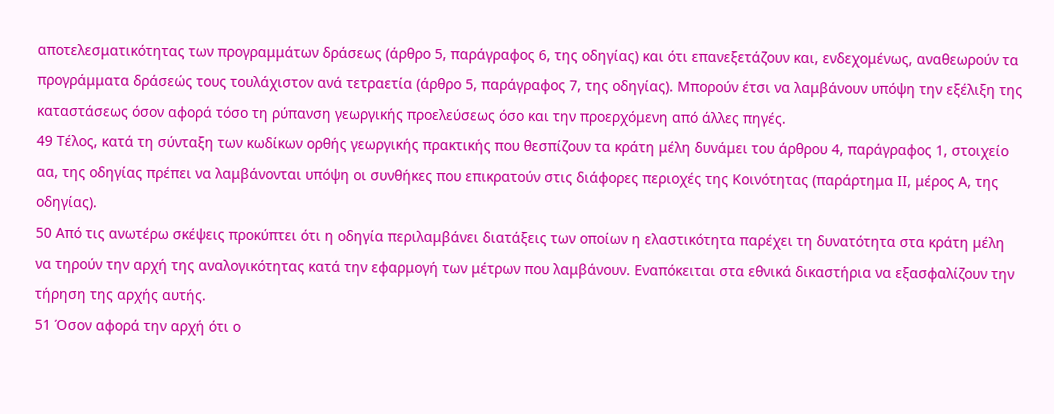αποτελεσματικότητας των προγραμμάτων δράσεως (άρθρο 5, παράγραφος 6, της οδηγίας) και ότι επανεξετάζουν και, ενδεχομένως, αναθεωρούν τα προγράμματα δράσεώς τους τουλάχιστον ανά τετραετία (άρθρο 5, παράγραφος 7, της οδηγίας). Μπορούν έτσι να λαμβάνουν υπόψη την εξέλιξη της καταστάσεως όσον αφορά τόσο τη ρύπανση γεωργικής προελεύσεως όσο και την προερχόμενη από άλλες πηγές.
49 Τέλος, κατά τη σύνταξη των κωδίκων ορθής γεωργικής πρακτικής που θεσπίζουν τα κράτη μέλη δυνάμει του άρθρου 4, παράγραφος 1, στοιχείο αα, της οδηγίας πρέπει να λαμβάνονται υπόψη οι συνθήκες που επικρατούν στις διάφορες περιοχές της Κοινότητας (παράρτημα ΙΙ, μέρος Α, της οδηγίας).
50 Από τις ανωτέρω σκέψεις προκύπτει ότι η οδηγία περιλαμβάνει διατάξεις των οποίων η ελαστικότητα παρέχει τη δυνατότητα στα κράτη μέλη να τηρούν την αρχή της αναλογικότητας κατά την εφαρμογή των μέτρων που λαμβάνουν. Εναπόκειται στα εθνικά δικαστήρια να εξασφαλίζουν την τήρηση της αρχής αυτής.
51 Όσον αφορά την αρχή ότι ο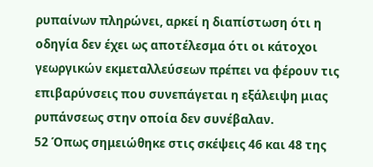ρυπαίνων πληρώνει, αρκεί η διαπίστωση ότι η οδηγία δεν έχει ως αποτέλεσμα ότι οι κάτοχοι γεωργικών εκμεταλλεύσεων πρέπει να φέρουν τις επιβαρύνσεις που συνεπάγεται η εξάλειψη μιας ρυπάνσεως στην οποία δεν συνέβαλαν.
52 Όπως σημειώθηκε στις σκέψεις 46 και 48 της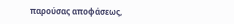παρούσας αποφάσεως,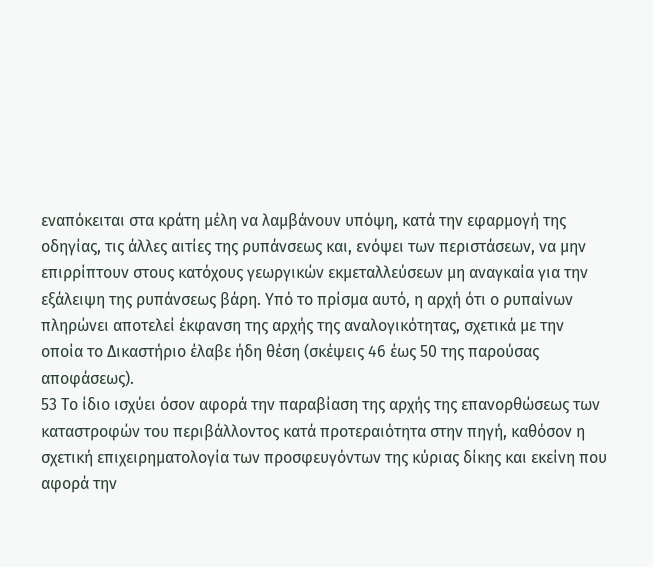εναπόκειται στα κράτη μέλη να λαμβάνουν υπόψη, κατά την εφαρμογή της οδηγίας, τις άλλες αιτίες της ρυπάνσεως και, ενόψει των περιστάσεων, να μην επιρρίπτουν στους κατόχους γεωργικών εκμεταλλεύσεων μη αναγκαία για την εξάλειψη της ρυπάνσεως βάρη. Υπό το πρίσμα αυτό, η αρχή ότι ο ρυπαίνων πληρώνει αποτελεί έκφανση της αρχής της αναλογικότητας, σχετικά με την οποία το Δικαστήριο έλαβε ήδη θέση (σκέψεις 46 έως 50 της παρούσας αποφάσεως).
53 Το ίδιο ισχύει όσον αφορά την παραβίαση της αρχής της επανορθώσεως των καταστροφών του περιβάλλοντος κατά προτεραιότητα στην πηγή, καθόσον η σχετική επιχειρηματολογία των προσφευγόντων της κύριας δίκης και εκείνη που αφορά την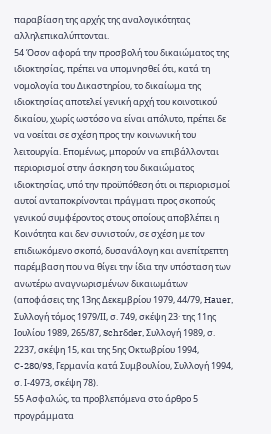παραβίαση της αρχής της αναλογικότητας αλληλεπικαλύπτονται.
54 Όσον αφορά την προσβολή του δικαιώματος της ιδιοκτησίας, πρέπει να υπομνησθεί ότι, κατά τη νομολογία του Δικαστηρίου, το δικαίωμα της ιδιοκτησίας αποτελεί γενική αρχή του κοινοτικού δικαίου, χωρίς ωστόσο να είναι απόλυτο, πρέπει δε να νοείται σε σχέση προς την κοινωνική του λειτουργία. Επομένως, μπορούν να επιβάλλονται περιορισμοί στην άσκηση του δικαιώματος ιδιοκτησίας, υπό την προϋπόθεση ότι οι περιορισμοί αυτοί ανταποκρίνονται πράγματι προς σκοπούς γενικού συμφέροντος στους οποίους αποβλέπει η Κοινότητα και δεν συνιστούν, σε σχέση με τον επιδιωκόμενο σκοπό, δυσανάλογη και ανεπίτρεπτη παρέμβαση που να θίγει την ίδια την υπόσταση των ανωτέρω αναγνωρισμένων δικαιωμάτων (αποφάσεις της 13ης Δεκεμβρίου 1979, 44/79, Hauer, Συλλογή τόμος 1979/ΙΙ, σ. 749, σκέψη 23· της 11ης Ιουλίου 1989, 265/87, Schrδder, Συλλογή 1989, σ. 2237, σκέψη 15, και της 5ης Οκτωβρίου 1994, C-280/93, Γερμανία κατά Συμβουλίου, Συλλογή 1994, σ. Ι-4973, σκέψη 78).
55 Ασφαλώς, τα προβλεπόμενα στο άρθρο 5 προγράμματα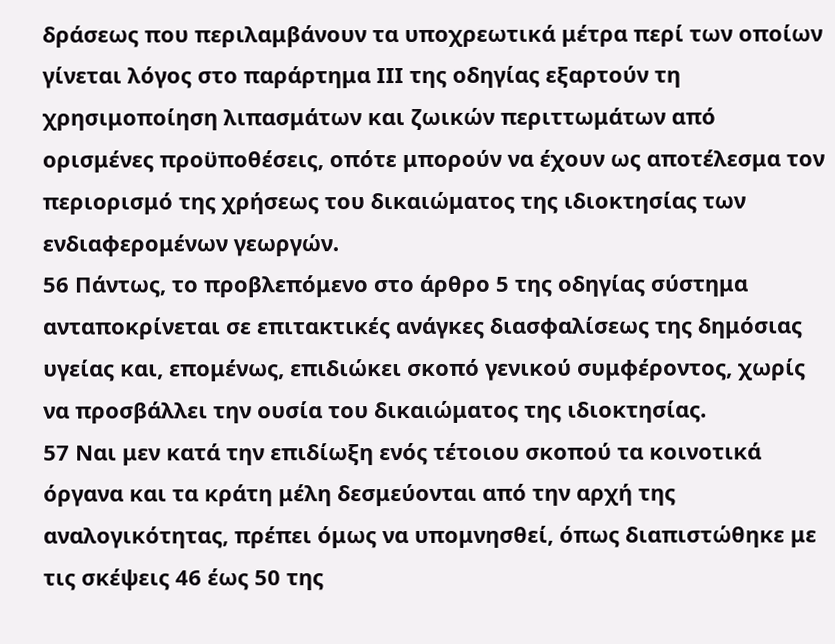δράσεως που περιλαμβάνουν τα υποχρεωτικά μέτρα περί των οποίων γίνεται λόγος στο παράρτημα ΙΙΙ της οδηγίας εξαρτούν τη χρησιμοποίηση λιπασμάτων και ζωικών περιττωμάτων από ορισμένες προϋποθέσεις, οπότε μπορούν να έχουν ως αποτέλεσμα τον περιορισμό της χρήσεως του δικαιώματος της ιδιοκτησίας των ενδιαφερομένων γεωργών.
56 Πάντως, το προβλεπόμενο στο άρθρο 5 της οδηγίας σύστημα ανταποκρίνεται σε επιτακτικές ανάγκες διασφαλίσεως της δημόσιας υγείας και, επομένως, επιδιώκει σκοπό γενικού συμφέροντος, χωρίς να προσβάλλει την ουσία του δικαιώματος της ιδιοκτησίας.
57 Ναι μεν κατά την επιδίωξη ενός τέτοιου σκοπού τα κοινοτικά όργανα και τα κράτη μέλη δεσμεύονται από την αρχή της αναλογικότητας, πρέπει όμως να υπομνησθεί, όπως διαπιστώθηκε με τις σκέψεις 46 έως 50 της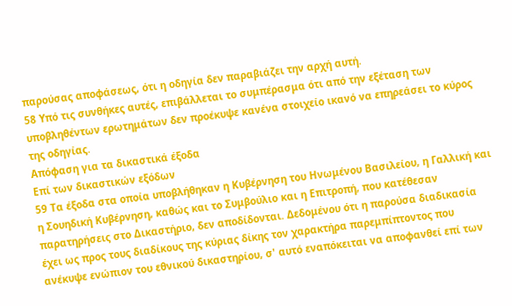παρούσας αποφάσεως, ότι η οδηγία δεν παραβιάζει την αρχή αυτή.
58 Υπό τις συνθήκες αυτές, επιβάλλεται το συμπέρασμα ότι από την εξέταση των υποβληθέντων ερωτημάτων δεν προέκυψε κανένα στοιχείο ικανό να επηρεάσει το κύρος της οδηγίας.
Απόφαση για τα δικαστικά έξοδα
Επί των δικαστικών εξόδων
59 Τα έξοδα στα οποία υποβλήθηκαν η Κυβέρνηση του Ηνωμένου Βασιλείου, η Γαλλική και η Σουηδική Κυβέρνηση, καθώς και το Συμβούλιο και η Επιτροπή, που κατέθεσαν παρατηρήσεις στο Δικαστήριο, δεν αποδίδονται. Δεδομένου ότι η παρούσα διαδικασία έχει ως προς τους διαδίκους της κύριας δίκης τον χαρακτήρα παρεμπίπτοντος που ανέκυψε ενώπιον του εθνικού δικαστηρίου, σ' αυτό εναπόκειται να αποφανθεί επί των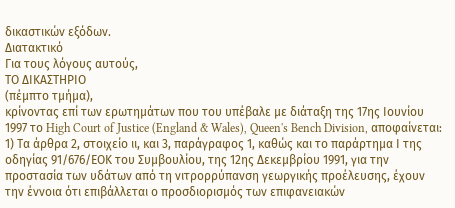δικαστικών εξόδων.
Διατακτικό
Για τους λόγους αυτούς,
ΤΟ ΔΙΚΑΣΤΗΡΙΟ
(πέμπτο τμήμα),
κρίνοντας επί των ερωτημάτων που του υπέβαλε με διάταξη της 17ης Ιουνίου 1997 το High Court of Justice (England & Wales), Queen's Bench Division, αποφαίνεται:
1) Τα άρθρα 2, στοιχείο ιι, και 3, παράγραφος 1, καθώς και το παράρτημα Ι της οδηγίας 91/676/ΕΟΚ του Συμβουλίου, της 12ης Δεκεμβρίου 1991, για την προστασία των υδάτων από τη νιτρορρύπανση γεωργικής προέλευσης, έχουν την έννοια ότι επιβάλλεται ο προσδιορισμός των επιφανειακών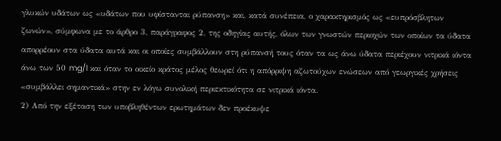γλυκών υδάτων ως «υδάτων που υφίστανται ρύπανση» και, κατά συνέπεια, ο χαρακτηρισμός ως «ευπρόσβλητων ζωνών», σύμφωνα με το άρθρο 3, παράγραφος 2, της οδηγίας αυτής, όλων των γνωστών περιοχών των οποίων τα ύδατα απορρέουν στα ύδατα αυτά και οι οποίες συμβάλλουν στη ρύπανσή τους όταν τα ως άνω ύδατα περιέχουν νιτρικά ιόντα άνω των 50 mg/l και όταν το οικείο κράτος μέλος θεωρεί ότι η απόρριψη αζωτούχων ενώσεων από γεωργικές χρήσεις «συμβάλλει σημαντικά» στην εν λόγω συνολική περιεκτικότητα σε νιτρικά ιόντα.
2) Από την εξέταση των υποβληθέντων ερωτημάτων δεν προέκυψε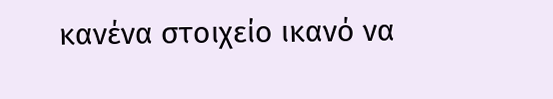κανένα στοιχείο ικανό να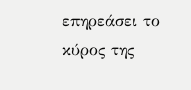επηρεάσει το κύρος της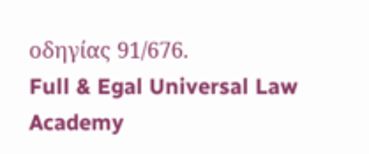οδηγίας 91/676.
Full & Egal Universal Law Academy